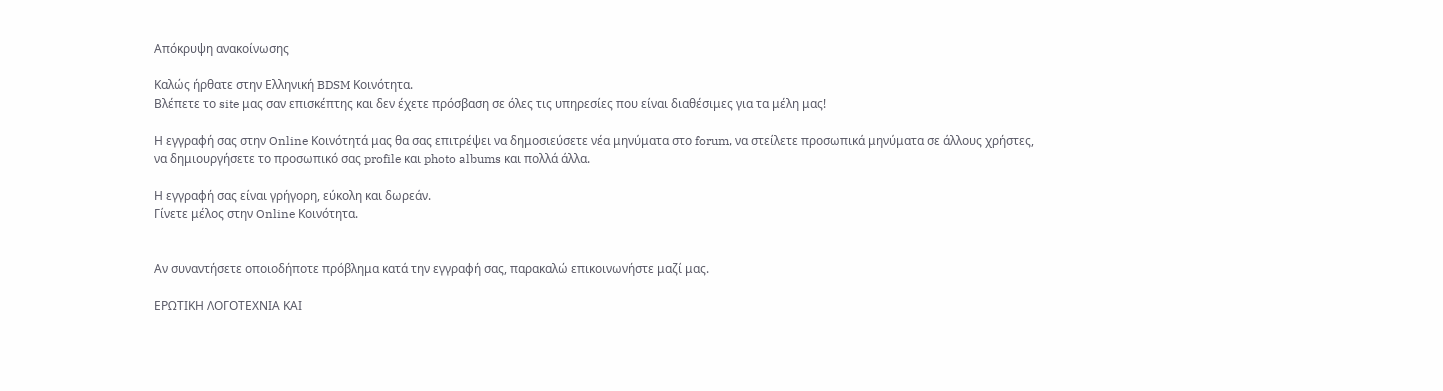Απόκρυψη ανακοίνωσης

Καλώς ήρθατε στην Ελληνική BDSM Κοινότητα.
Βλέπετε το site μας σαν επισκέπτης και δεν έχετε πρόσβαση σε όλες τις υπηρεσίες που είναι διαθέσιμες για τα μέλη μας!

Η εγγραφή σας στην Online Κοινότητά μας θα σας επιτρέψει να δημοσιεύσετε νέα μηνύματα στο forum, να στείλετε προσωπικά μηνύματα σε άλλους χρήστες, να δημιουργήσετε το προσωπικό σας profile και photo albums και πολλά άλλα.

Η εγγραφή σας είναι γρήγορη, εύκολη και δωρεάν.
Γίνετε μέλος στην Online Κοινότητα.


Αν συναντήσετε οποιοδήποτε πρόβλημα κατά την εγγραφή σας, παρακαλώ επικοινωνήστε μαζί μας.

ΕΡΩΤΙΚΗ ΛΟΓΟΤΕΧΝΙΑ ΚΑΙ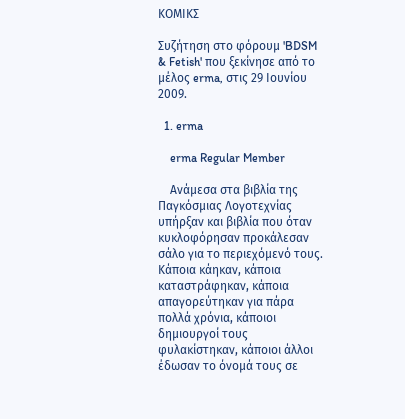ΚΟΜΙΚΣ

Συζήτηση στο φόρουμ 'BDSM & Fetish' που ξεκίνησε από το μέλος erma, στις 29 Ιουνίου 2009.

  1. erma

    erma Regular Member

    Ανάμεσα στα βιβλία της Παγκόσμιας Λογοτεχνίας υπήρξαν και βιβλία που όταν κυκλοφόρησαν προκάλεσαν σάλο για το περιεχόμενό τους. Κάποια κάηκαν, κάποια καταστράφηκαν, κάποια απαγορεύτηκαν για πάρα πολλά χρόνια, κάποιοι δημιουργοί τους φυλακίστηκαν, κάποιοι άλλοι έδωσαν το όνομά τους σε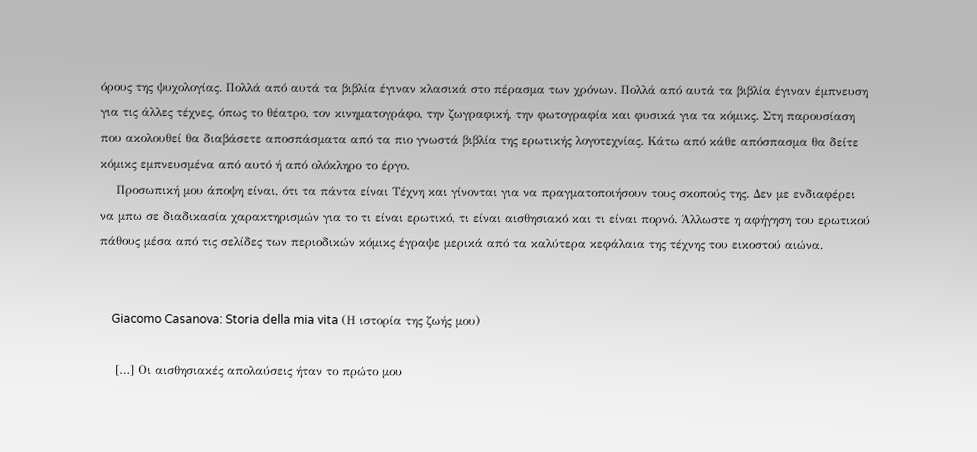όρους της ψυχολογίας. Πολλά από αυτά τα βιβλία έγιναν κλασικά στο πέρασμα των χρόνων. Πολλά από αυτά τα βιβλία έγιναν έμπνευση για τις άλλες τέχνες, όπως το θέατρο, τον κινηματογράφο, την ζωγραφική, την φωτογραφία και φυσικά για τα κόμικς. Στη παρουσίαση που ακολουθεί θα διαβάσετε αποσπάσματα από τα πιο γνωστά βιβλία της ερωτικής λογοτεχνίας. Κάτω από κάθε απόσπασμα θα δείτε κόμικς εμπνευσμένα από αυτό ή από ολόκληρο το έργο.
    Προσωπική μου άποψη είναι, ότι τα πάντα είναι Τέχνη και γίνονται για να πραγματοποιήσουν τους σκοπούς της. Δεν με ενδιαφέρει να μπω σε διαδικασία χαρακτηρισμών για το τι είναι ερωτικό, τι είναι αισθησιακό και τι είναι πορνό. Άλλωστε η αφήγηση του ερωτικού πάθους μέσα από τις σελίδες των περιοδικών κόμικς έγραψε μερικά από τα καλύτερα κεφάλαια της τέχνης του εικοστού αιώνα.


    Giacomo Casanova: Storia della mia vita (Η ιστορία της ζωής μου)

    […] Οι αισθησιακές απολαύσεις ήταν το πρώτο μου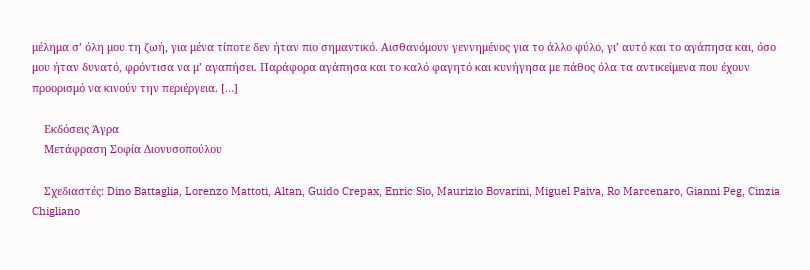μέλημα σ’ όλη μου τη ζωή, για μένα τίποτε δεν ήταν πιο σημαντικό. Αισθανόμουν γεννημένος για το άλλο φύλο, γι’ αυτό και το αγάπησα και, όσο μου ήταν δυνατό, φρόντισα να μ’ αγαπήσει. Παράφορα αγάπησα και το καλό φαγητό και κυνήγησα με πάθος όλα τα αντικείμενα που έχουν προορισμό να κινούν την περιέργεια. […]

    Εκδόσεις Άγρα
    Μετάφραση Σοφία Διονυσοπούλου

    Σχεδιαστές: Dino Battaglia, Lorenzo Mattoti, Altan, Guido Crepax, Enric Sio, Maurizio Bovarini, Miguel Paiva, Ro Marcenaro, Gianni Peg, Cinzia Chigliano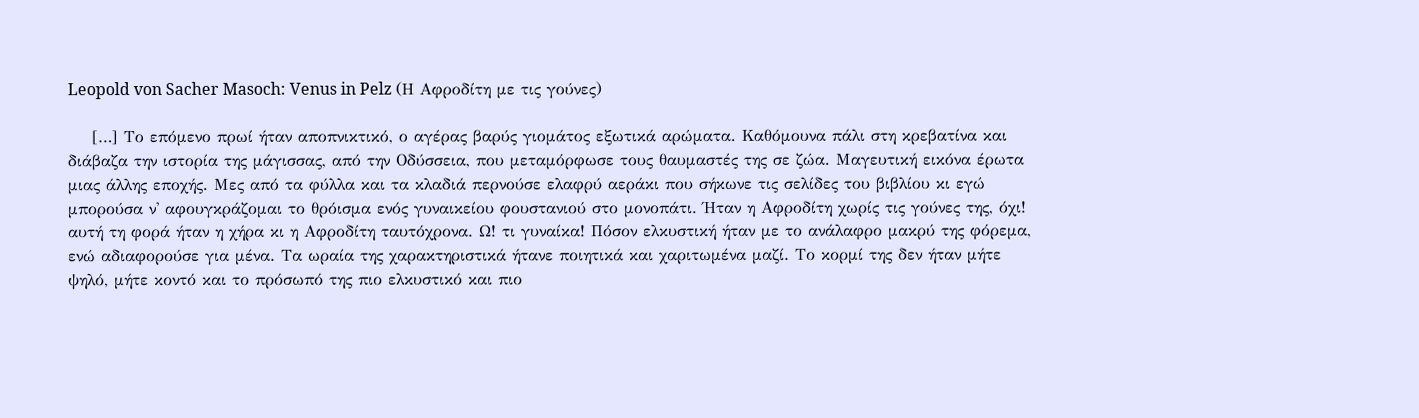Leopold von Sacher Masoch: Venus in Pelz (Η Αφροδίτη με τις γούνες)

    […] Το επόμενο πρωί ήταν αποπνικτικό, ο αγέρας βαρύς γιομάτος εξωτικά αρώματα. Καθόμουνα πάλι στη κρεβατίνα και διάβαζα την ιστορία της μάγισσας, από την Οδύσσεια, που μεταμόρφωσε τους θαυμαστές της σε ζώα. Μαγευτική εικόνα έρωτα μιας άλλης εποχής. Μες από τα φύλλα και τα κλαδιά περνούσε ελαφρύ αεράκι που σήκωνε τις σελίδες του βιβλίου κι εγώ μπορούσα ν' αφουγκράζομαι το θρόισμα ενός γυναικείου φουστανιού στο μονοπάτι. Ήταν η Αφροδίτη χωρίς τις γούνες της, όχι! αυτή τη φορά ήταν η χήρα κι η Αφροδίτη ταυτόχρονα. Ω! τι γυναίκα! Πόσον ελκυστική ήταν με το ανάλαφρο μακρύ της φόρεμα, ενώ αδιαφορούσε για μένα. Τα ωραία της χαρακτηριστικά ήτανε ποιητικά και χαριτωμένα μαζί. Το κορμί της δεν ήταν μήτε ψηλό, μήτε κοντό και το πρόσωπό της πιο ελκυστικό και πιο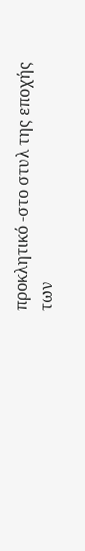προκλητικό -στο στυλ της εποχής των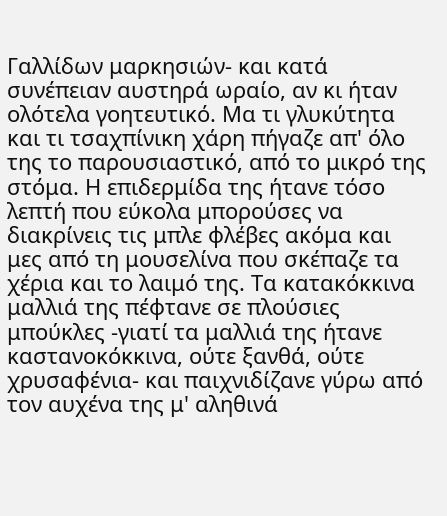Γαλλίδων μαρκησιών- και κατά συνέπειαν αυστηρά ωραίο, αν κι ήταν ολότελα γοητευτικό. Μα τι γλυκύτητα και τι τσαχπίνικη χάρη πήγαζε απ' όλο της το παρουσιαστικό, από το μικρό της στόμα. Η επιδερμίδα της ήτανε τόσο λεπτή που εύκολα μπορούσες να διακρίνεις τις μπλε φλέβες ακόμα και μες από τη μουσελίνα που σκέπαζε τα χέρια και το λαιμό της. Τα κατακόκκινα μαλλιά της πέφτανε σε πλούσιες μπούκλες -γιατί τα μαλλιά της ήτανε καστανοκόκκινα, ούτε ξανθά, ούτε χρυσαφένια- και παιχνιδίζανε γύρω από τον αυχένα της μ' αληθινά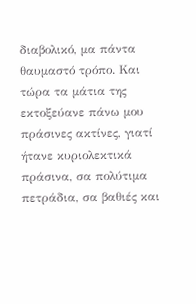διαβολικό, μα πάντα θαυμαστό τρόπο. Και τώρα τα μάτια της εκτοξεύανε πάνω μου πράσινες ακτίνες, γιατί ήτανε κυριολεκτικά πράσινα, σα πολύτιμα πετράδια, σα βαθιές και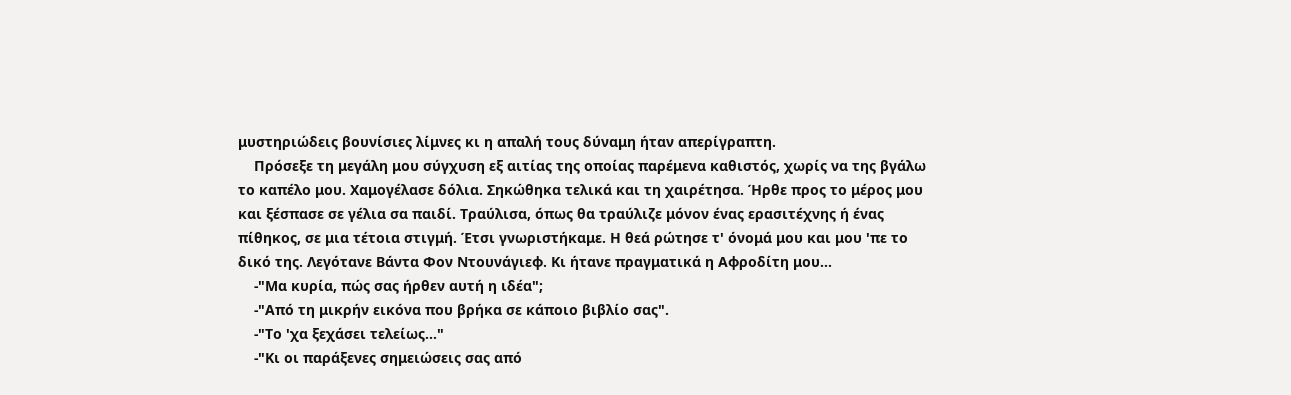μυστηριώδεις βουνίσιες λίμνες κι η απαλή τους δύναμη ήταν απερίγραπτη.
    Πρόσεξε τη μεγάλη μου σύγχυση εξ αιτίας της οποίας παρέμενα καθιστός, χωρίς να της βγάλω το καπέλο μου. Χαμογέλασε δόλια. Σηκώθηκα τελικά και τη χαιρέτησα. Ήρθε προς το μέρος μου και ξέσπασε σε γέλια σα παιδί. Τραύλισα, όπως θα τραύλιζε μόνον ένας ερασιτέχνης ή ένας πίθηκος, σε μια τέτοια στιγμή. Έτσι γνωριστήκαμε. Η θεά ρώτησε τ' όνομά μου και μου 'πε το δικό της. Λεγότανε Βάντα Φον Ντουνάγιεφ. Κι ήτανε πραγματικά η Αφροδίτη μου...
    -"Μα κυρία, πώς σας ήρθεν αυτή η ιδέα";
    -"Από τη μικρήν εικόνα που βρήκα σε κάποιο βιβλίο σας".
    -"Το 'χα ξεχάσει τελείως..."
    -"Κι οι παράξενες σημειώσεις σας από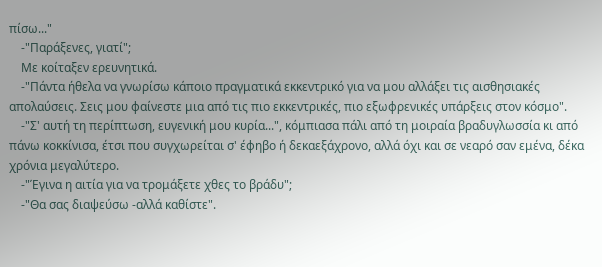πίσω..."
    -"Παράξενες, γιατί";
    Με κοίταξεν ερευνητικά.
    -"Πάντα ήθελα να γνωρίσω κάποιο πραγματικά εκκεντρικό για να μου αλλάξει τις αισθησιακές απολαύσεις. Σεις μου φαίνεστε μια από τις πιο εκκεντρικές, πιο εξωφρενικές υπάρξεις στον κόσμο".
    -"Σ' αυτή τη περίπτωση, ευγενική μου κυρία...", κόμπιασα πάλι από τη μοιραία βραδυγλωσσία κι από πάνω κοκκίνισα, έτσι που συγχωρείται σ' έφηβο ή δεκαεξάχρονο, αλλά όχι και σε νεαρό σαν εμένα, δέκα χρόνια μεγαλύτερο.
    -"Έγινα η αιτία για να τρομάξετε χθες το βράδυ";
    -"Θα σας διαψεύσω -αλλά καθίστε".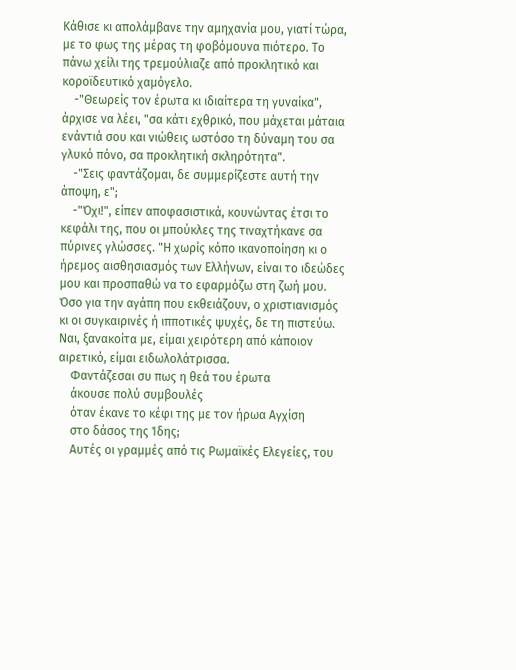Κάθισε κι απολάμβανε την αμηχανία μου, γιατί τώρα, με το φως της μέρας τη φοβόμουνα πιότερο. Το πάνω χείλι της τρεμούλιαζε από προκλητικό και κοροϊδευτικό χαμόγελο.
    -"Θεωρείς τον έρωτα κι ιδιαίτερα τη γυναίκα", άρχισε να λέει, "σα κάτι εχθρικό, που μάχεται μάταια ενάντιά σου και νιώθεις ωστόσο τη δύναμη του σα γλυκό πόνο, σα προκλητική σκληρότητα".
    -"Σεις φαντάζομαι, δε συμμερίζεστε αυτή την άποψη, ε";
    -"Όχι!", είπεν αποφασιστικά, κουνώντας έτσι το κεφάλι της, που οι μπούκλες της τιναχτήκανε σα πύρινες γλώσσες. "Η χωρίς κόπο ικανοποίηση κι ο ήρεμος αισθησιασμός των Ελλήνων, είναι το ιδεώδες μου και προσπαθώ να το εφαρμόζω στη ζωή μου. Όσο για την αγάπη που εκθειάζουν, ο χριστιανισμός κι οι συγκαιρινές ή ιπποτικές ψυχές, δε τη πιστεύω. Ναι, ξανακοίτα με, είμαι χειρότερη από κάποιον αιρετικό, είμαι ειδωλολάτρισσα.
    Φαντάζεσαι συ πως η θεά του έρωτα
    άκουσε πολύ συμβουλές
    όταν έκανε το κέφι της με τον ήρωα Αγχίση
    στο δάσος της Ίδης;
    Αυτές οι γραμμές από τις Ρωμαϊκές Ελεγείες, του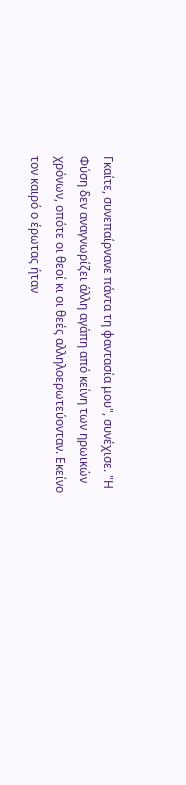Γκαίτε, συνεπαίρνανε πάντα τη φαντασία μου", συνέχισε. "Η Φύση δεν αναγνωρίζει άλλη αγάπη από κείνη των ηρωικών χρόνων, οπότε οι θεοί κι οι θεές αλληλοερωτεύονταν. Εκείνο τον καιρό ο έρωτας ήταν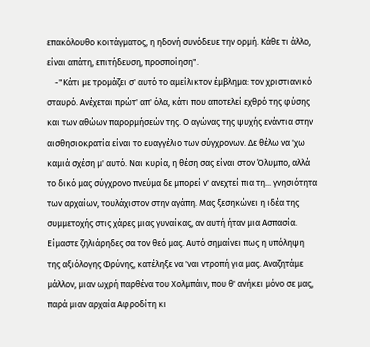επακόλουθο κοιτάγματος, η ηδονή συνόδευε την ορμή. Κάθε τι άλλο, είναι απάτη, επιτήδευση, προσποίηση".
    -"Κάτι με τρομάζει σ' αυτό το αμείλικτον έμβλημα: τον χριστιανικό σταυρό. Ανέχεται πρώτ' απ' όλα, κάτι που αποτελεί εχθρό της φύσης και των αθώων παρορμήσεών της. Ο αγώνας της ψυχής ενάντια στην αισθησιοκρατία είναι το ευαγγέλιο των σύγχρονων. Δε θέλω να 'χω καμιά σχέση μ' αυτό. Ναι κυρία, η θέση σας είναι στον Όλυμπο, αλλά το δικό μας σύγχρονο πνεύμα δε μπορεί ν' ανεχτεί πια τη... γνησιότητα των αρχαίων, τουλάχιστον στην αγάπη. Μας ξεσηκώνει η ιδέα της συμμετοχής στις χάρες μιας γυναίκας, αν αυτή ήταν μια Ασπασία. Είμαστε ζηλιάρηδες σα τον θεό μας. Αυτό σημαίνει πως η υπόληψη της αξιόλογης Φρύνης, κατέληξε να 'ναι ντροπή για μας. Αναζητάμε μάλλον, μιαν ωχρή παρθένα του Χολμπάιν, που θ' ανήκει μόνο σε μας, παρά μιαν αρχαία Αφροδίτη κι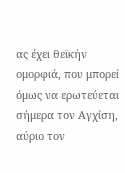ας έχει θεϊκήν ομορφιά, που μπορεί όμως να ερωτεύεται σήμερα τον Αγχίση, αύριο τον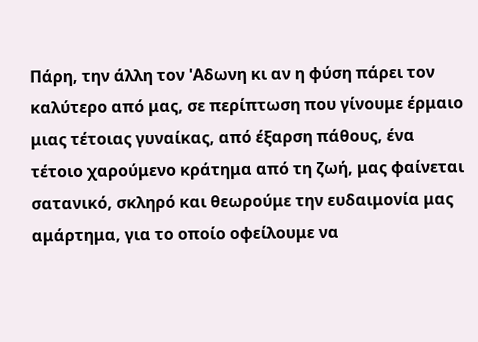Πάρη, την άλλη τον 'Αδωνη κι αν η φύση πάρει τον καλύτερο από μας, σε περίπτωση που γίνουμε έρμαιο μιας τέτοιας γυναίκας, από έξαρση πάθους, ένα τέτοιο χαρούμενο κράτημα από τη ζωή, μας φαίνεται σατανικό, σκληρό και θεωρούμε την ευδαιμονία μας αμάρτημα, για το οποίο οφείλουμε να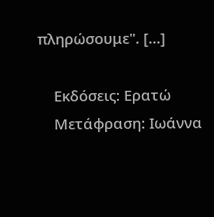πληρώσουμε". […]

    Εκδόσεις: Ερατώ
    Μετάφραση: Ιωάννα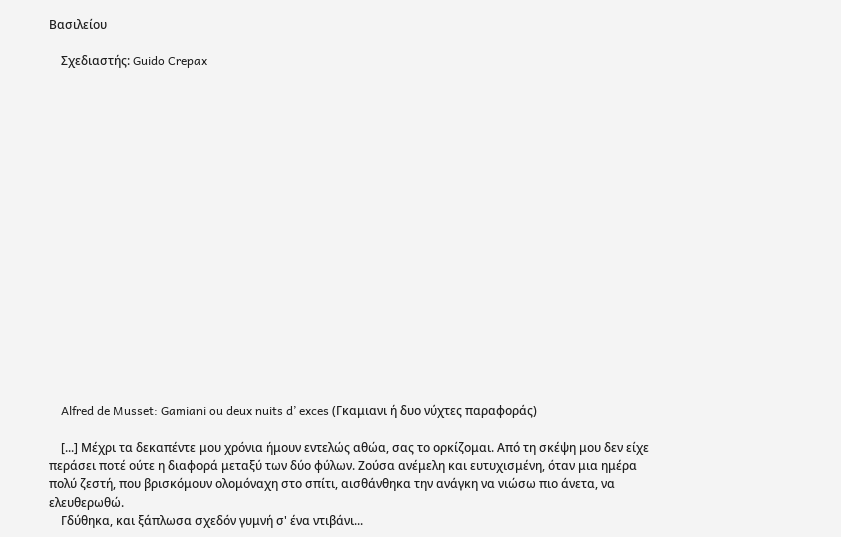Βασιλείου

    Σχεδιαστής: Guido Crepax


















    Alfred de Musset: Gamiani ou deux nuits d’ exces (Γκαμιανι ή δυο νύχτες παραφοράς)

    [...] Μέχρι τα δεκαπέντε μου χρόνια ήμουν εντελώς αθώα, σας το ορκίζομαι. Από τη σκέψη μου δεν είχε περάσει ποτέ ούτε η διαφορά μεταξύ των δύο φύλων. Ζούσα ανέμελη και ευτυχισμένη, όταν μια ημέρα πολύ ζεστή, που βρισκόμουν ολομόναχη στο σπίτι, αισθάνθηκα την ανάγκη να νιώσω πιο άνετα, να ελευθερωθώ.
    Γδύθηκα, και ξάπλωσα σχεδόν γυμνή σ' ένα ντιβάνι...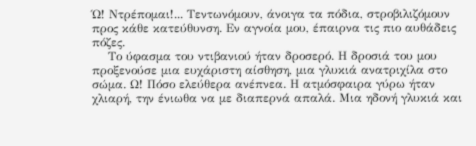Ώ! Ντρέπομαι!... Τεντωνόμουν, άνοιγα τα πόδια, στροβιλιζόμουν προς κάθε κατεύθυνση. Εν αγνοία μου, έπαιρνα τις πιο αυθάδεις πόζες.
    Το ύφασμα του ντιβανιού ήταν δροσερό. Η δροσιά του μου προξενούσε μια ευχάριστη αίσθηση, μια γλυκιά ανατριχίλα στο σώμα. Ω! Πόσο ελεύθερα ανέπνεα. Η ατμόσφαιρα γύρω ήταν χλιαρή, την ένιωθα να με διαπερνά απαλά. Μια ηδονή γλυκιά και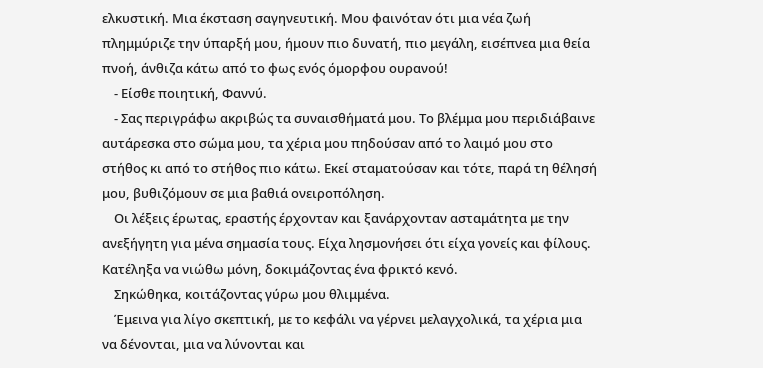ελκυστική. Μια έκσταση σαγηνευτική. Μου φαινόταν ότι μια νέα ζωή πλημμύριζε την ύπαρξή μου, ήμουν πιο δυνατή, πιο μεγάλη, εισέπνεα μια θεία πνοή, άνθιζα κάτω από το φως ενός όμορφου ουρανού!
    - Είσθε ποιητική, Φαννύ.
    - Σας περιγράφω ακριβώς τα συναισθήματά μου. Το βλέμμα μου περιδιάβαινε αυτάρεσκα στο σώμα μου, τα χέρια μου πηδούσαν από το λαιμό μου στο στήθος κι από το στήθος πιο κάτω. Εκεί σταματούσαν και τότε, παρά τη θέλησή μου, βυθιζόμουν σε μια βαθιά ονειροπόληση.
    Οι λέξεις έρωτας, εραστής έρχονταν και ξανάρχονταν ασταμάτητα με την ανεξήγητη για μένα σημασία τους. Είχα λησμονήσει ότι είχα γονείς και φίλους. Κατέληξα να νιώθω μόνη, δοκιμάζοντας ένα φρικτό κενό.
    Σηκώθηκα, κοιτάζοντας γύρω μου θλιμμένα.
    Έμεινα για λίγο σκεπτική, με το κεφάλι να γέρνει μελαγχολικά, τα χέρια μια να δένονται, μια να λύνονται και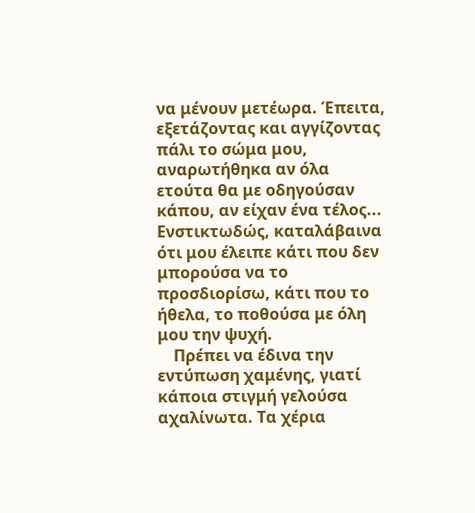να μένουν μετέωρα. Έπειτα, εξετάζοντας και αγγίζοντας πάλι το σώμα μου, αναρωτήθηκα αν όλα ετούτα θα με οδηγούσαν κάπου, αν είχαν ένα τέλος... Ενστικτωδώς, καταλάβαινα ότι μου έλειπε κάτι που δεν μπορούσα να το προσδιορίσω, κάτι που το ήθελα, το ποθούσα με όλη μου την ψυχή.
    Πρέπει να έδινα την εντύπωση χαμένης, γιατί κάποια στιγμή γελούσα αχαλίνωτα. Τα χέρια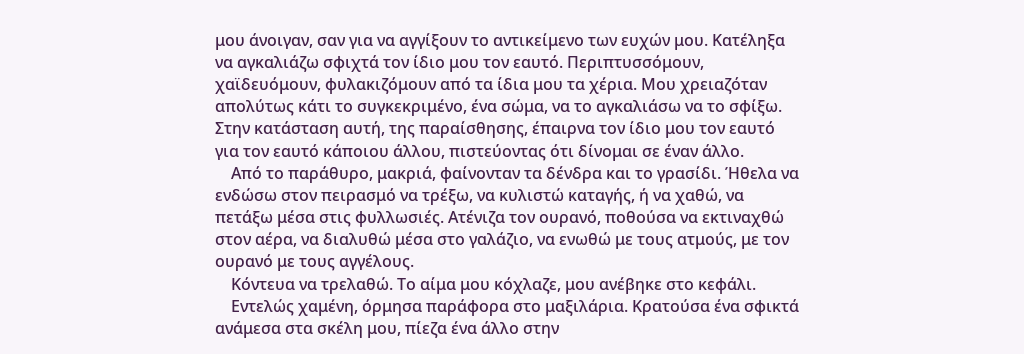μου άνοιγαν, σαν για να αγγίξουν το αντικείμενο των ευχών μου. Κατέληξα να αγκαλιάζω σφιχτά τον ίδιο μου τον εαυτό. Περιπτυσσόμουν, χαϊδευόμουν, φυλακιζόμουν από τα ίδια μου τα χέρια. Μου χρειαζόταν απολύτως κάτι το συγκεκριμένο, ένα σώμα, να το αγκαλιάσω να το σφίξω. Στην κατάσταση αυτή, της παραίσθησης, έπαιρνα τον ίδιο μου τον εαυτό για τον εαυτό κάποιου άλλου, πιστεύοντας ότι δίνομαι σε έναν άλλο.
    Από το παράθυρο, μακριά, φαίνονταν τα δένδρα και το γρασίδι. Ήθελα να ενδώσω στον πειρασμό να τρέξω, να κυλιστώ καταγής, ή να χαθώ, να πετάξω μέσα στις φυλλωσιές. Ατένιζα τον ουρανό, ποθούσα να εκτιναχθώ στον αέρα, να διαλυθώ μέσα στο γαλάζιο, να ενωθώ με τους ατμούς, με τον ουρανό με τους αγγέλους.
    Κόντευα να τρελαθώ. Το αίμα μου κόχλαζε, μου ανέβηκε στο κεφάλι.
    Εντελώς χαμένη, όρμησα παράφορα στο μαξιλάρια. Κρατούσα ένα σφικτά ανάμεσα στα σκέλη μου, πίεζα ένα άλλο στην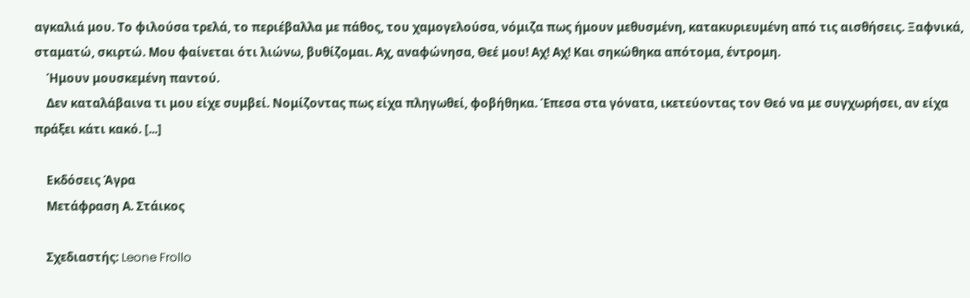αγκαλιά μου. Το φιλούσα τρελά, το περιέβαλλα με πάθος, του χαμογελούσα, νόμιζα πως ήμουν μεθυσμένη, κατακυριευμένη από τις αισθήσεις. Ξαφνικά, σταματώ, σκιρτώ. Μου φαίνεται ότι λιώνω, βυθίζομαι. Αχ, αναφώνησα, Θεέ μου! Αχ! Αχ! Και σηκώθηκα απότομα, έντρομη.
    Ήμουν μουσκεμένη παντού.
    Δεν καταλάβαινα τι μου είχε συμβεί. Νομίζοντας πως είχα πληγωθεί, φοβήθηκα. Έπεσα στα γόνατα, ικετεύοντας τον Θεό να με συγχωρήσει, αν είχα πράξει κάτι κακό. [...]

    Εκδόσεις Άγρα
    Μετάφραση Α. Στάικος

    Σχεδιαστής: Leone Frollo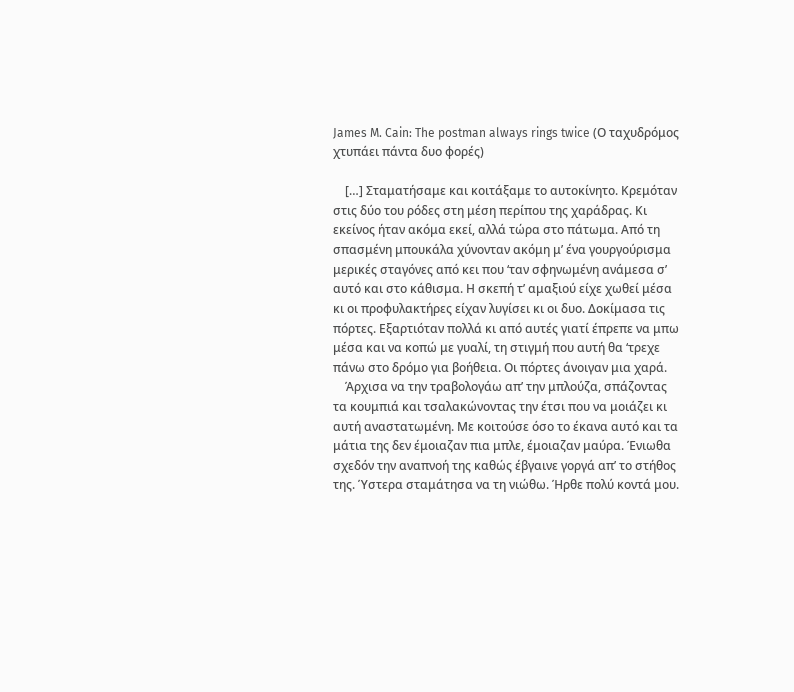James M. Cain: The postman always rings twice (Ο ταχυδρόμος χτυπάει πάντα δυο φορές)

    […] Σταματήσαμε και κοιτάξαμε το αυτοκίνητο. Κρεμόταν στις δύο του ρόδες στη μέση περίπου της χαράδρας. Κι εκείνος ήταν ακόμα εκεί, αλλά τώρα στο πάτωμα. Από τη σπασμένη μπουκάλα χύνονταν ακόμη μ’ ένα γουργούρισμα μερικές σταγόνες από κει που ‘ταν σφηνωμένη ανάμεσα σ’ αυτό και στο κάθισμα. Η σκεπή τ’ αμαξιού είχε χωθεί μέσα κι οι προφυλακτήρες είχαν λυγίσει κι οι δυο. Δοκίμασα τις πόρτες. Εξαρτιόταν πολλά κι από αυτές γιατί έπρεπε να μπω μέσα και να κοπώ με γυαλί, τη στιγμή που αυτή θα ‘τρεχε πάνω στο δρόμο για βοήθεια. Οι πόρτες άνοιγαν μια χαρά.
    Άρχισα να την τραβολογάω απ’ την μπλούζα, σπάζοντας τα κουμπιά και τσαλακώνοντας την έτσι που να μοιάζει κι αυτή αναστατωμένη. Με κοιτούσε όσο το έκανα αυτό και τα μάτια της δεν έμοιαζαν πια μπλε, έμοιαζαν μαύρα. Ένιωθα σχεδόν την αναπνοή της καθώς έβγαινε γοργά απ’ το στήθος της. Ύστερα σταμάτησα να τη νιώθω. Ήρθε πολύ κοντά μου.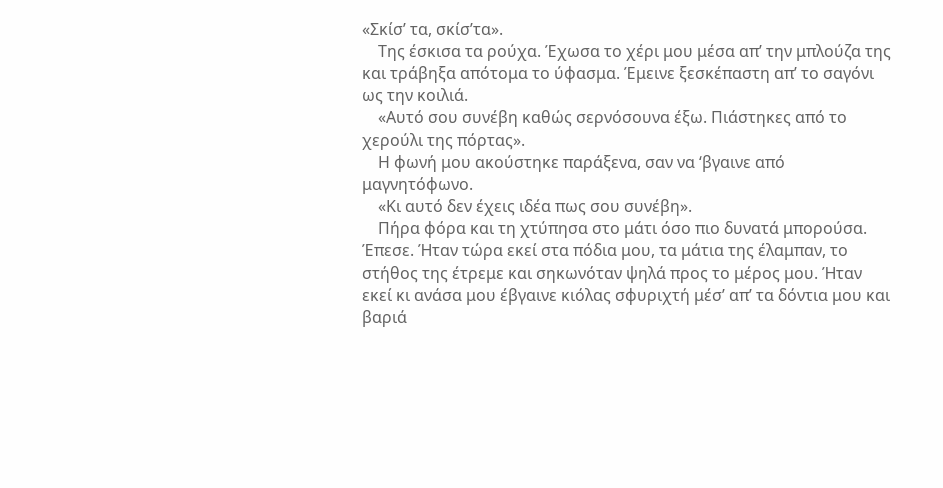«Σκίσ’ τα, σκίσ’τα».
    Της έσκισα τα ρούχα. Έχωσα το χέρι μου μέσα απ’ την μπλούζα της και τράβηξα απότομα το ύφασμα. Έμεινε ξεσκέπαστη απ’ το σαγόνι ως την κοιλιά.
    «Αυτό σου συνέβη καθώς σερνόσουνα έξω. Πιάστηκες από το χερούλι της πόρτας».
    Η φωνή μου ακούστηκε παράξενα, σαν να ‘βγαινε από μαγνητόφωνο.
    «Κι αυτό δεν έχεις ιδέα πως σου συνέβη».
    Πήρα φόρα και τη χτύπησα στο μάτι όσο πιο δυνατά μπορούσα. Έπεσε. Ήταν τώρα εκεί στα πόδια μου, τα μάτια της έλαμπαν, το στήθος της έτρεμε και σηκωνόταν ψηλά προς το μέρος μου. Ήταν εκεί κι ανάσα μου έβγαινε κιόλας σφυριχτή μέσ’ απ’ τα δόντια μου και βαριά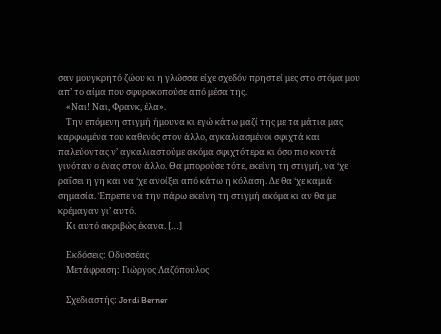σαν μουγκρητό ζώου κι η γλώσσα είχε σχεδόν πρηστεί μες στο στόμα μου απ’ το αίμα που σφυροκοπούσε από μέσα της.
    «Ναι! Ναι, Φρανκ, έλα».
    Την επόμενη στιγμή ήμουνα κι εγώ κάτω μαζί της με τα μάτια μας καρφωμένα του καθενός στον άλλο, αγκαλιασμένοι σφιχτά και παλεύοντας ν’ αγκαλιαστούμε ακόμα σφιχτότερα κι όσο πιο κοντά γινόταν ο ένας στον άλλο. Θα μπορούσε τότε, εκείνη τη στιγμή, να ‘χε ραΐσει η γη και να ‘χε ανοίξει από κάτω η κόλαση. Δε θα ‘χε καμιά σημασία. Έπρεπε να την πάρω εκείνη τη στιγμή ακόμα κι αν θα με κρέμαγαν γι’ αυτό.
    Κι αυτό ακριβώς έκανα. […]

    Εκδόσεις: Οδυσσέας
    Μετάφραση: Γιώργος Λαζόπουλος

    Σχεδιαστής: Jordi Berner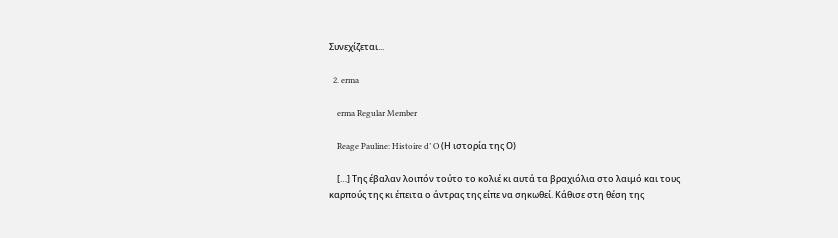Συνεχίζεται...

  2. erma

    erma Regular Member

    Reage Pauline: Histoire d’ O (Η ιστορία της Ο)

    […] Της έβαλαν λοιπόν τούτο το κολιέ κι αυτά τα βραχιόλια στο λαιμό και τους καρπούς της κι έπειτα ο άντρας της είπε να σηκωθεί. Κάθισε στη θέση της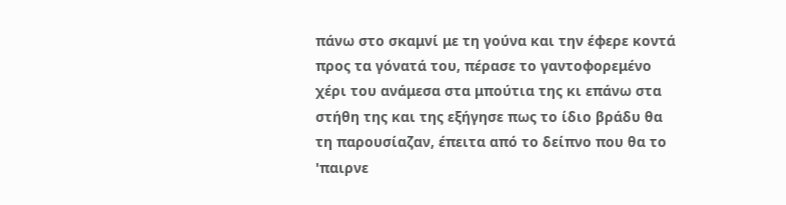πάνω στο σκαμνί με τη γούνα και την έφερε κοντά προς τα γόνατά του, πέρασε το γαντοφορεμένο χέρι του ανάμεσα στα μπούτια της κι επάνω στα στήθη της και της εξήγησε πως το ίδιο βράδυ θα τη παρουσίαζαν, έπειτα από το δείπνο που θα το 'παιρνε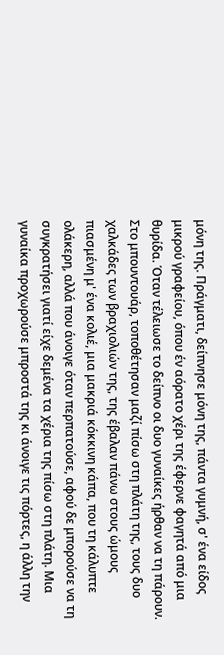μόνη της. Πράγματι, δείπνησε μόνη της, πάντα γυμνή, σ' ένα είδος μικρού γραφείου, όπου έν αόρατο χέρι της έφερνε φαγητά από μια θυρίδα. Όταν τέλειωσε το δείπνο οι δυο γυναίκες ήρθαν να τη πάρουν. Στο μπουντουάρ, τοποθέτησαν μαζί πίσω στη πλάτη της, τους δυο χαλκάδες των βραχιολιών της, της έβαλαν πάνω στους ώμους πιασμένη μ' ένα κολιέ, μια μακριά κόκκινη κάπα, που τη κάλυπτε ολάκερη, αλλά που άνοιγε όταν περπατούσε, αφού δε μπορούσε να τη συγκρατήσει γιατί είχε δεμένα τα χέρια της πίσω στη πλάτη. Μια γυναίκα προχωρούσε μπροστά της κι άνοιγε τις πόρτες, η άλλη την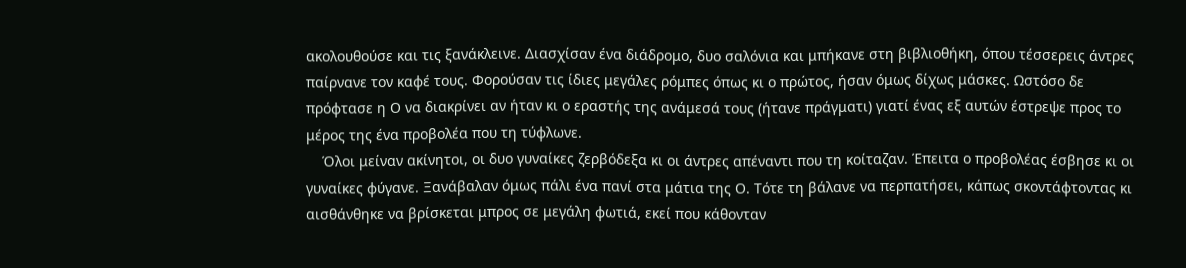ακολουθούσε και τις ξανάκλεινε. Διασχίσαν ένα διάδρομο, δυο σαλόνια και μπήκανε στη βιβλιοθήκη, όπου τέσσερεις άντρες παίρνανε τον καφέ τους. Φορούσαν τις ίδιες μεγάλες ρόμπες όπως κι ο πρώτος, ήσαν όμως δίχως μάσκες. Ωστόσο δε πρόφτασε η Ο να διακρίνει αν ήταν κι ο εραστής της ανάμεσά τους (ήτανε πράγματι) γιατί ένας εξ αυτών έστρεψε προς το μέρος της ένα προβολέα που τη τύφλωνε.
    Όλοι μείναν ακίνητοι, οι δυο γυναίκες ζερβόδεξα κι οι άντρες απέναντι που τη κοίταζαν. Έπειτα ο προβολέας έσβησε κι οι γυναίκες φύγανε. Ξανάβαλαν όμως πάλι ένα πανί στα μάτια της Ο. Τότε τη βάλανε να περπατήσει, κάπως σκοντάφτοντας κι αισθάνθηκε να βρίσκεται μπρος σε μεγάλη φωτιά, εκεί που κάθονταν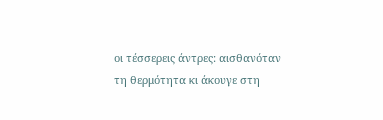οι τέσσερεις άντρες: αισθανόταν τη θερμότητα κι άκουγε στη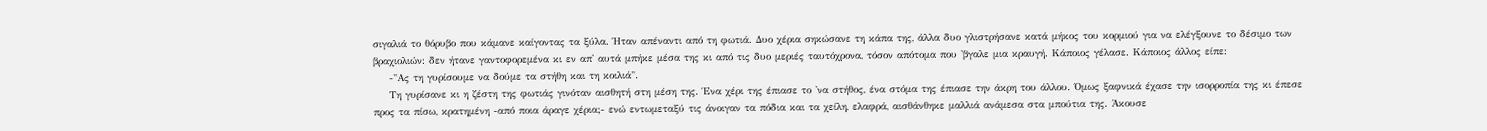σιγαλιά το θόρυβο που κάμανε καίγοντας τα ξύλα. Ήταν απέναντι από τη φωτιά. Δυο χέρια σηκώσανε τη κάπα της, άλλα δυο γλιστρήσανε κατά μήκος του κορμιού για να ελέγξουνε το δέσιμο των βραχιολιών: δεν ήτανε γαντοφορεμένα κι εν απ' αυτά μπήκε μέσα της κι από τις δυο μεριές ταυτόχρονα, τόσον απότομα που 'βγαλε μια κραυγή. Κάποιος γέλασε. Κάποιος άλλος είπε:
    -"Ας τη γυρίσουμε να δούμε τα στήθη και τη κοιλιά".
    Τη γυρίσανε κι η ζέστη της φωτιάς γινόταν αισθητή στη μέση της. Ένα χέρι της έπιασε το 'να στήθος, ένα στόμα της έπιασε την άκρη του άλλου. Όμως ξαφνικά έχασε την ισορροπία της κι έπεσε προς τα πίσω, κρατημένη -από ποια άραγε χέρια;- ενώ εντωμεταξύ τις άνοιγαν τα πόδια και τα χείλη, ελαφρά, αισθάνθηκε μαλλιά ανάμεσα στα μπούτια της. Άκουσε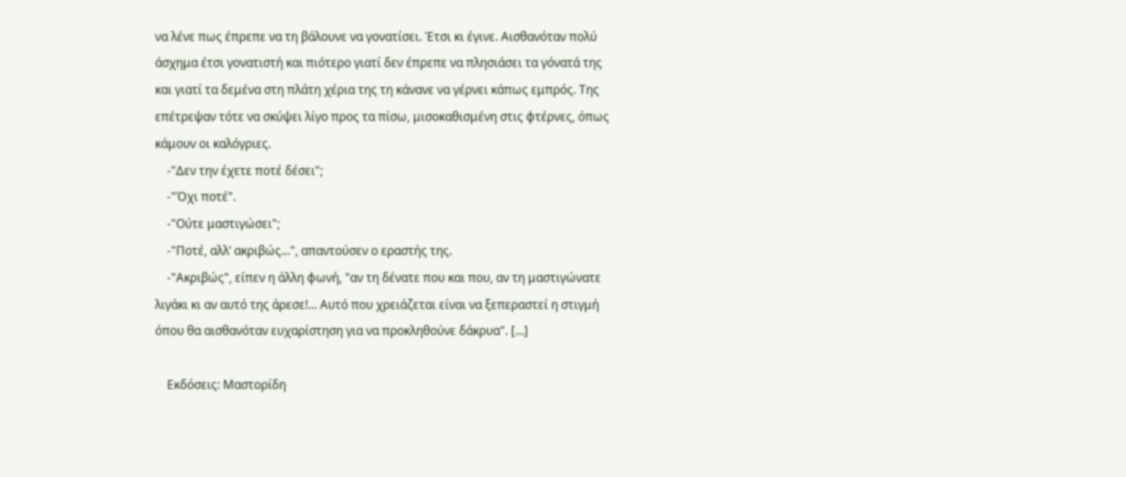να λένε πως έπρεπε να τη βάλουνε να γονατίσει. Έτσι κι έγινε. Αισθανόταν πολύ άσχημα έτσι γονατιστή και πιότερο γιατί δεν έπρεπε να πλησιάσει τα γόνατά της και γιατί τα δεμένα στη πλάτη χέρια της τη κάνανε να γέρνει κάπως εμπρός. Της επέτρεψαν τότε να σκύψει λίγο προς τα πίσω, μισοκαθισμένη στις φτέρνες, όπως κάμουν οι καλόγριες.
    -"Δεν την έχετε ποτέ δέσει";
    -"Όχι ποτέ".
    -"Ούτε μαστιγώσει";
    -"Ποτέ, αλλ’ ακριβώς...", απαντούσεν ο εραστής της.
    -"Ακριβώς", είπεν η άλλη φωνή, "αν τη δένατε που και που, αν τη μαστιγώνατε λιγάκι κι αν αυτό της άρεσε!... Αυτό που χρειάζεται είναι να ξεπεραστεί η στιγμή όπου θα αισθανόταν ευχαρίστηση για να προκληθούνε δάκρυα". […]

    Εκδόσεις: Μαστορίδη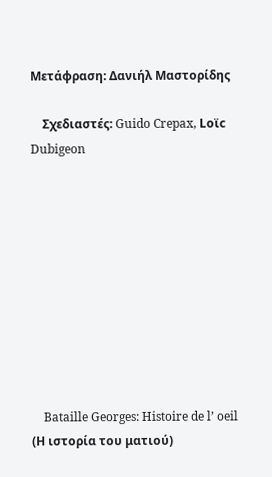Μετάφραση: Δανιήλ Μαστορίδης

    Σχεδιαστές: Guido Crepax, Loϊc Dubigeon










    Bataille Georges: Histoire de l’ oeil (Η ιστορία του ματιού)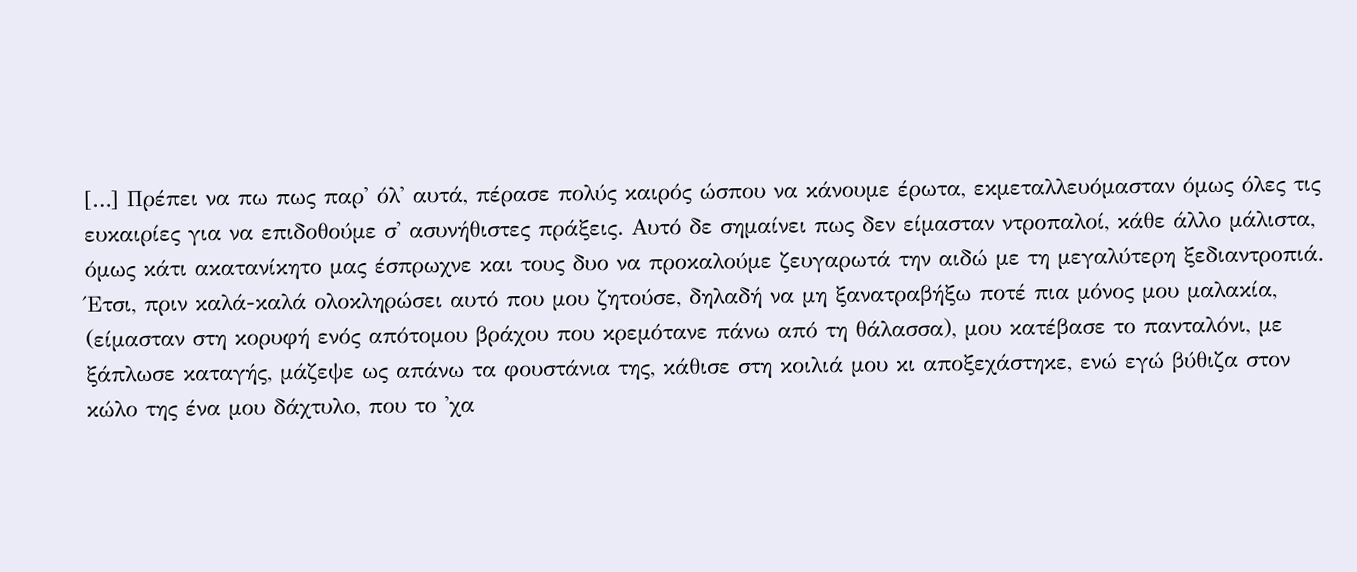[…] Πρέπει να πω πως παρ' όλ' αυτά, πέρασε πολύς καιρός ώσπου να κάνουμε έρωτα, εκμεταλλευόμασταν όμως όλες τις ευκαιρίες για να επιδοθούμε σ' ασυνήθιστες πράξεις. Αυτό δε σημαίνει πως δεν είμασταν ντροπαλοί, κάθε άλλο μάλιστα, όμως κάτι ακατανίκητο μας έσπρωχνε και τους δυο να προκαλούμε ζευγαρωτά την αιδώ με τη μεγαλύτερη ξεδιαντροπιά. Έτσι, πριν καλά-καλά ολοκληρώσει αυτό που μου ζητούσε, δηλαδή να μη ξανατραβήξω ποτέ πια μόνος μου μαλακία, (είμασταν στη κορυφή ενός απότομου βράχου που κρεμότανε πάνω από τη θάλασσα), μου κατέβασε το πανταλόνι, με ξάπλωσε καταγής, μάζεψε ως απάνω τα φουστάνια της, κάθισε στη κοιλιά μου κι αποξεχάστηκε, ενώ εγώ βύθιζα στον κώλο της ένα μου δάχτυλο, που το 'χα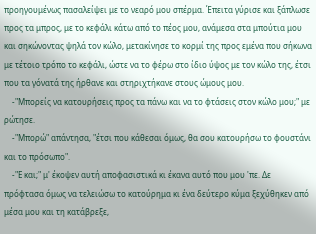προηγουμένως πασαλείψει με το νεαρό μου σπέρμα. Έπειτα γύρισε και ξάπλωσε προς τα μπρος, με το κεφάλι κάτω από το πέος μου, ανάμεσα στα μπούτια μου και σηκώνοντας ψηλά τον κώλο, μετακίνησε το κορμί της προς εμένα που σήκωνα με τέτοιο τρόπο το κεφάλι, ώστε να το φέρω στο ίδιο ύψος με τον κώλο της, έτσι που τα γόνατά της ήρθανε και στηριχτήκανε στους ώμους μου.
    -"Μπορείς να κατουρήσεις προς τα πάνω και να το φτάσεις στον κώλο μου;" με ρώτησε.
    -"Μπορώ" απάντησα, "έτσι που κάθεσαι όμως, θα σου κατουρήσω το φουστάνι και το πρόσωπο".
    -"Ε και;" μ' έκοψεν αυτή αποφασιστικά κι έκανα αυτό που μου 'πε. Δε πρόφτασα όμως να τελειώσω το κατούρημα κι ένα δεύτερο κύμα ξεχύθηκεν από μέσα μου και τη κατάβρεξε,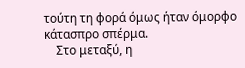τούτη τη φορά όμως ήταν όμορφο κάτασπρο σπέρμα.
    Στο μεταξύ, η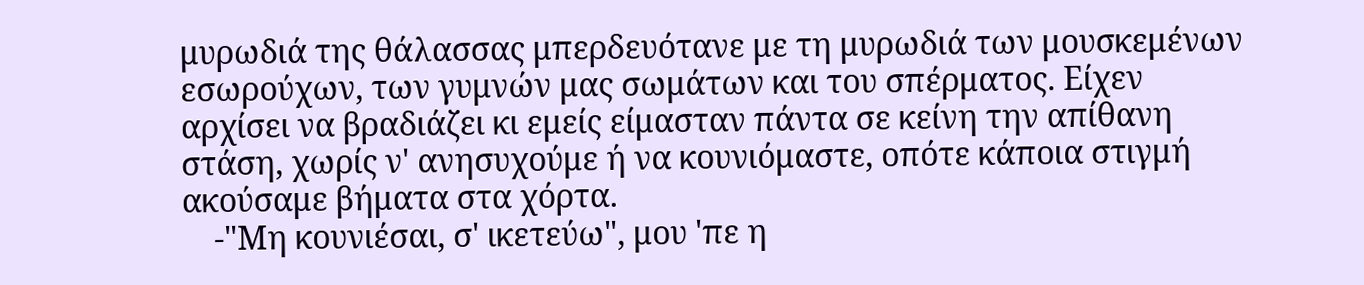μυρωδιά της θάλασσας μπερδευότανε με τη μυρωδιά των μουσκεμένων εσωρούχων, των γυμνών μας σωμάτων και του σπέρματος. Είχεν αρχίσει να βραδιάζει κι εμείς είμασταν πάντα σε κείνη την απίθανη στάση, χωρίς ν' ανησυχούμε ή να κουνιόμαστε, οπότε κάποια στιγμή ακούσαμε βήματα στα χόρτα.
    -"Μη κουνιέσαι, σ' ικετεύω", μου 'πε η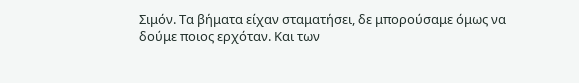Σιμόν. Τα βήματα είχαν σταματήσει, δε μπορούσαμε όμως να δούμε ποιος ερχόταν. Και των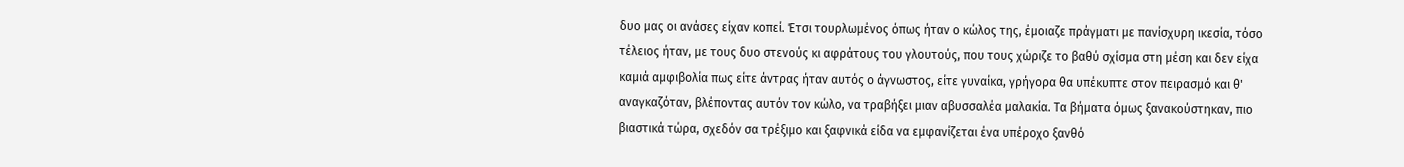δυο μας οι ανάσες είχαν κοπεί. Έτσι τουρλωμένος όπως ήταν ο κώλος της, έμοιαζε πράγματι με πανίσχυρη ικεσία, τόσο τέλειος ήταν, με τους δυο στενούς κι αφράτους του γλουτούς, που τους χώριζε το βαθύ σχίσμα στη μέση και δεν είχα καμιά αμφιβολία πως είτε άντρας ήταν αυτός ο άγνωστος, είτε γυναίκα, γρήγορα θα υπέκυπτε στον πειρασμό και θ' αναγκαζόταν, βλέποντας αυτόν τον κώλο, να τραβήξει μιαν αβυσσαλέα μαλακία. Τα βήματα όμως ξανακούστηκαν, πιο βιαστικά τώρα, σχεδόν σα τρέξιμο και ξαφνικά είδα να εμφανίζεται ένα υπέροχο ξανθό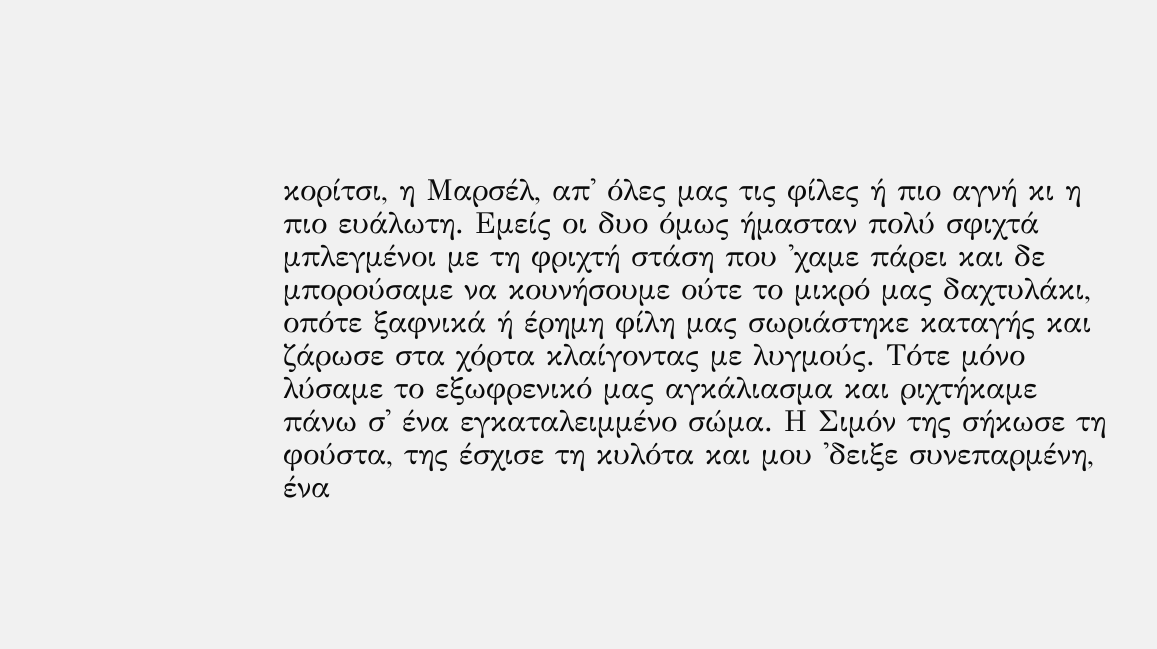κορίτσι, η Μαρσέλ, απ' όλες μας τις φίλες ή πιο αγνή κι η πιο ευάλωτη. Εμείς οι δυο όμως ήμασταν πολύ σφιχτά μπλεγμένοι με τη φριχτή στάση που 'χαμε πάρει και δε μπορούσαμε να κουνήσουμε ούτε το μικρό μας δαχτυλάκι, οπότε ξαφνικά ή έρημη φίλη μας σωριάστηκε καταγής και ζάρωσε στα χόρτα κλαίγοντας με λυγμούς. Τότε μόνο λύσαμε το εξωφρενικό μας αγκάλιασμα και ριχτήκαμε πάνω σ' ένα εγκαταλειμμένο σώμα. Η Σιμόν της σήκωσε τη φούστα, της έσχισε τη κυλότα και μου 'δειξε συνεπαρμένη, ένα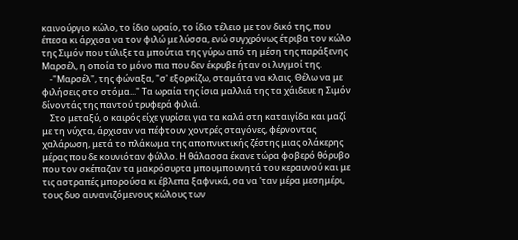καινούργιο κώλο, το ίδιο ωραίο, το ίδιο τέλειο με τον δικό της, που έπεσα κι άρχισα να τον φιλώ με λύσσα, ενώ συγχρόνως έτριβα τον κώλο της Σιμόν που τύλιξε τα μπούτια της γύρω από τη μέση της παράξενης Μαρσέλ, η οποία το μόνο πια που δεν έκρυβε ήταν οι λυγμοί της.
    -"Μαρσέλ", της φώναξα, "σ' εξορκίζω, σταμάτα να κλαις. Θέλω να με φιλήσεις στο στόμα..." Τα ωραία της ίσια μαλλιά της τα χάιδευε η Σιμόν δίνοντάς της παντού τρυφερά φιλιά.
    Στο μεταξύ, ο καιρός είχε γυρίσει για τα καλά στη καταιγίδα και μαζί με τη νύχτα, άρχισαν να πέφτουν χοντρές σταγόνες, φέρνοντας χαλάρωση, μετά το πλάκωμα της αποπνικτικής ζέστης μιας ολάκερης μέρας που δε κουνιόταν φύλλο. Η θάλασσα έκανε τώρα φοβερό θόρυβο που τον σκέπαζαν τα μακρόσυρτα μπουμπουνητά του κεραυνού και με τις αστραπές μπορούσα κι έβλεπα ξαφνικά, σα να 'ταν μέρα μεσημέρι, τους δυο αυνανιζόμενους κώλους των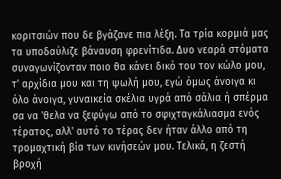κοριτσιών που δε βγάζανε πια λέξη. Τα τρία κορμιά μας τα υποδαύλιζε βάναυση φρενίτιδα. Δυο νεαρά στόματα συναγωνίζονταν ποιο θα κάνει δικό του τον κώλο μου, τ' αρχίδια μου και τη ψωλή μου, εγώ όμως άνοιγα κι όλο άνοιγα, γυναικεία σκέλια υγρά από σάλια ή σπέρμα σα να 'θελα να ξεφύγω από το σφιχταγκάλιασμα ενός τέρατος, αλλ' αυτό το τέρας δεν ήταν άλλο από τη τρομαχτική βία των κινήσεών μου. Τελικά, η ζεστή βροχή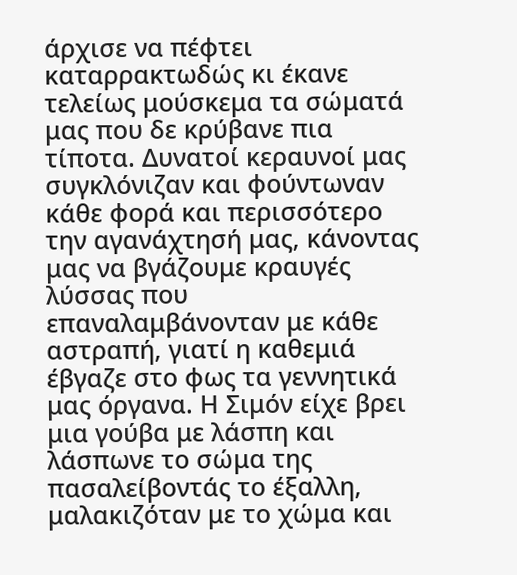άρχισε να πέφτει καταρρακτωδώς κι έκανε τελείως μούσκεμα τα σώματά μας που δε κρύβανε πια τίποτα. Δυνατοί κεραυνοί μας συγκλόνιζαν και φούντωναν κάθε φορά και περισσότερο την αγανάχτησή μας, κάνοντας μας να βγάζουμε κραυγές λύσσας που επαναλαμβάνονταν με κάθε αστραπή, γιατί η καθεμιά έβγαζε στο φως τα γεννητικά μας όργανα. Η Σιμόν είχε βρει μια γούβα με λάσπη και λάσπωνε το σώμα της πασαλείβοντάς το έξαλλη, μαλακιζόταν με το χώμα και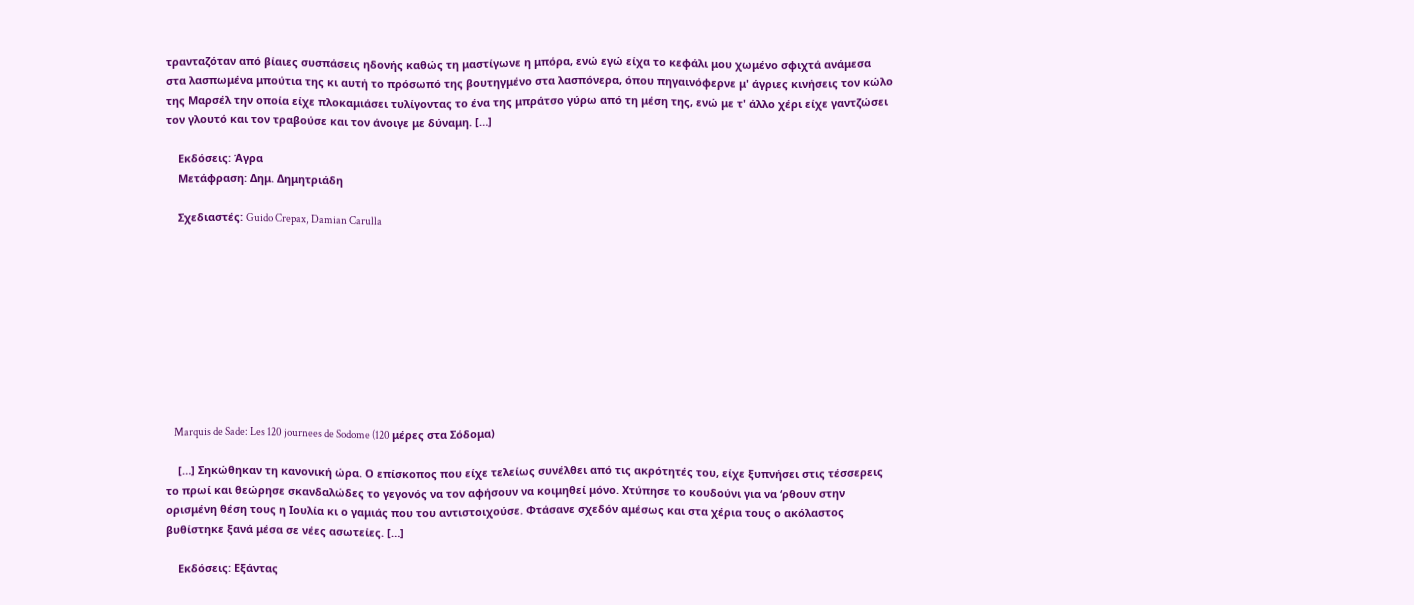τρανταζόταν από βίαιες συσπάσεις ηδονής καθώς τη μαστίγωνε η μπόρα, ενώ εγώ είχα το κεφάλι μου χωμένο σφιχτά ανάμεσα στα λασπωμένα μπούτια της κι αυτή το πρόσωπό της βουτηγμένο στα λασπόνερα, όπου πηγαινόφερνε μ' άγριες κινήσεις τον κώλο της Μαρσέλ την οποία είχε πλοκαμιάσει τυλίγοντας το ένα της μπράτσο γύρω από τη μέση της, ενώ με τ' άλλο χέρι είχε γαντζώσει τον γλουτό και τον τραβούσε και τον άνοιγε με δύναμη. […]

    Εκδόσεις: Άγρα
    Μετάφραση: Δημ. Δημητριάδη

    Σχεδιαστές: Guido Crepax, Damian Carulla










    Marquis de Sade: Les 120 journees de Sodome (120 μέρες στα Σόδομα)

    […] Σηκώθηκαν τη κανονική ώρα. Ο επίσκοπος που είχε τελείως συνέλθει από τις ακρότητές του, είχε ξυπνήσει στις τέσσερεις το πρωί και θεώρησε σκανδαλώδες το γεγονός να τον αφήσουν να κοιμηθεί μόνο. Χτύπησε το κουδούνι για να ‘ρθουν στην ορισμένη θέση τους η Ιουλία κι ο γαμιάς που του αντιστοιχούσε. Φτάσανε σχεδόν αμέσως και στα χέρια τους ο ακόλαστος βυθίστηκε ξανά μέσα σε νέες ασωτείες. […]

    Εκδόσεις: Εξάντας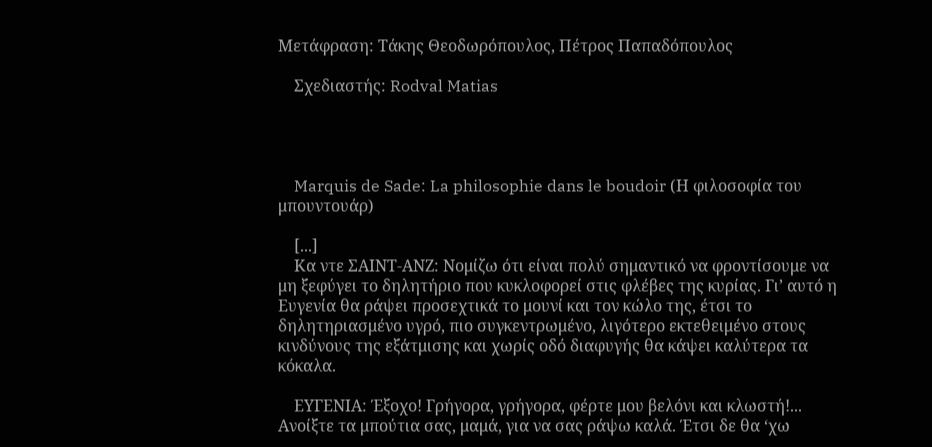Μετάφραση: Τάκης Θεοδωρόπουλος, Πέτρος Παπαδόπουλος

    Σχεδιαστής: Rodval Matias




    Marquis de Sade: La philosophie dans le boudoir (Η φιλοσοφία του μπουντουάρ)

    [...]
    Κα ντε ΣΑΙΝΤ-ΑΝΖ: Νομίζω ότι είναι πολύ σημαντικό να φροντίσουμε να μη ξεφύγει το δηλητήριο που κυκλοφορεί στις φλέβες της κυρίας. Γι’ αυτό η Ευγενία θα ράψει προσεχτικά το μουνί και τον κώλο της, έτσι το δηλητηριασμένο υγρό, πιο συγκεντρωμένο, λιγότερο εκτεθειμένο στους κινδύνους της εξάτμισης και χωρίς οδό διαφυγής θα κάψει καλύτερα τα κόκαλα.

    ΕΥΓΕΝΙΑ: Έξοχο! Γρήγορα, γρήγορα, φέρτε μου βελόνι και κλωστή!... Ανοίξτε τα μπούτια σας, μαμά, για να σας ράψω καλά. Έτσι δε θα ‘χω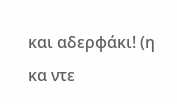και αδερφάκι! (η κα ντε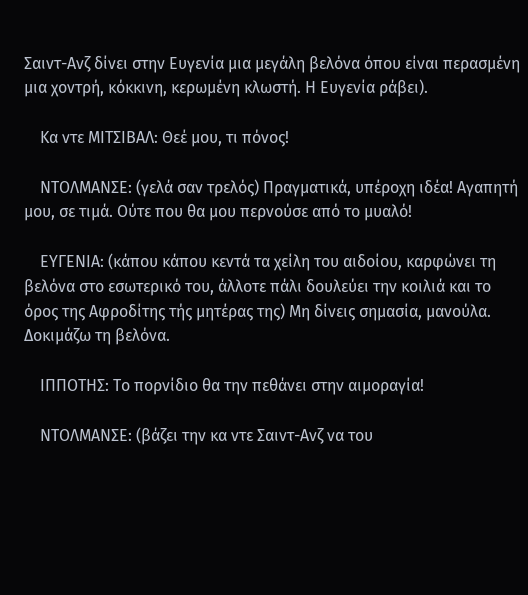Σαιντ-Ανζ δίνει στην Ευγενία μια μεγάλη βελόνα όπου είναι περασμένη μια χοντρή, κόκκινη, κερωμένη κλωστή. Η Ευγενία ράβει).

    Κα ντε ΜΙΤΣΙΒΑΛ: Θεέ μου, τι πόνος!

    ΝΤΟΛΜΑΝΣΕ: (γελά σαν τρελός) Πραγματικά, υπέροχη ιδέα! Αγαπητή μου, σε τιμά. Ούτε που θα μου περνούσε από το μυαλό!

    ΕΥΓΕΝΙΑ: (κάπου κάπου κεντά τα χείλη του αιδοίου, καρφώνει τη βελόνα στο εσωτερικό του, άλλοτε πάλι δουλεύει την κοιλιά και το όρος της Αφροδίτης τής μητέρας της) Μη δίνεις σημασία, μανούλα. Δοκιμάζω τη βελόνα.

    ΙΠΠΟΤΗΣ: Το πορνίδιο θα την πεθάνει στην αιμοραγία!

    ΝΤΟΛΜΑΝΣΕ: (βάζει την κα ντε Σαιντ-Ανζ να του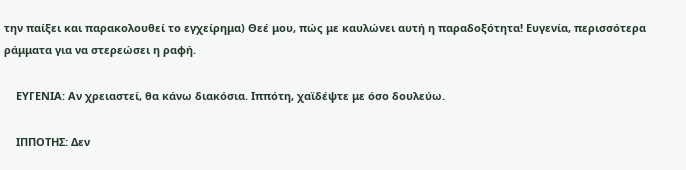την παίξει και παρακολουθεί το εγχείρημα) Θεέ μου, πώς με καυλώνει αυτή η παραδοξότητα! Ευγενία, περισσότερα ράμματα για να στερεώσει η ραφή.

    ΕΥΓΕΝΙΑ: Αν χρειαστεί, θα κάνω διακόσια. Ιππότη, χαϊδέψτε με όσο δουλεύω.

    ΙΠΠΟΤΗΣ: Δεν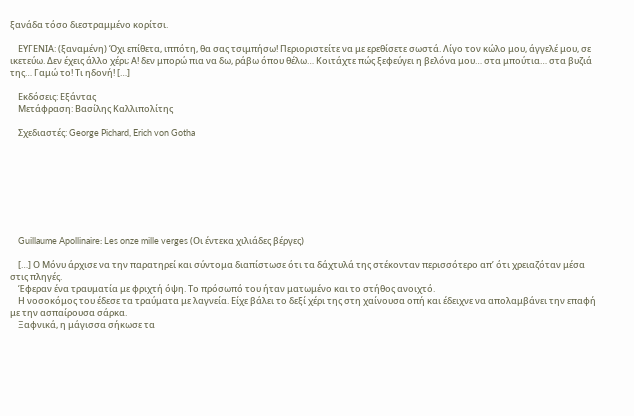ξανάδα τόσο διεστραμμένο κορίτσι.

    ΕΥΓΕΝΙΑ: (ξαναμένη) Όχι επίθετα, ιππότη, θα σας τσιμπήσω! Περιοριστείτε να με ερεθίσετε σωστά. Λίγο τον κώλο μου, άγγελέ μου, σε ικετεύω. Δεν έχεις άλλο χέρι; Α! δεν μπορώ πια να δω, ράβω όπου θέλω… Κοιτάχτε πώς ξεφεύγει η βελόνα μου… στα μπούτια… στα βυζιά της… Γαμώ το! Τι ηδονή! […]

    Εκδόσεις: Εξάντας
    Μετάφραση: Βασίλης Καλλιπολίτης

    Σχεδιαστές: George Pichard, Erich von Gotha








    Guillaume Apollinaire: Les onze mille verges (Οι έντεκα χιλιάδες βέργες)

    […] Ο Μόνυ άρχισε να την παρατηρεί και σύντομα διαπίστωσε ότι τα δάχτυλά της στέκονταν περισσότερο απ’ ότι χρειαζόταν μέσα στις πληγές.
    Έφεραν ένα τραυματία με φριχτή όψη. Το πρόσωπό του ήταν ματωμένο και το στήθος ανοιχτό.
    Η νοσοκόμος του έδεσε τα τραύματα με λαγνεία. Είχε βάλει το δεξί χέρι της στη χαίνουσα οπή και έδειχνε να απολαμβάνει την επαφή με την ασπαίρουσα σάρκα.
    Ξαφνικά, η μάγισσα σήκωσε τα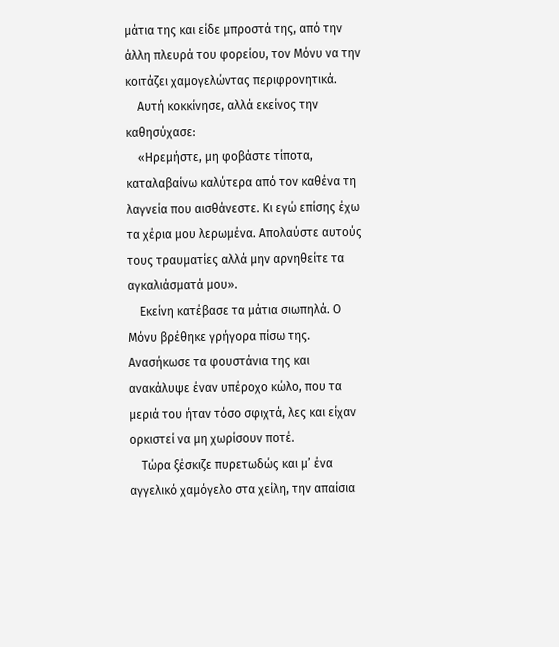μάτια της και είδε μπροστά της, από την άλλη πλευρά του φορείου, τον Μόνυ να την κοιτάζει χαμογελώντας περιφρονητικά.
    Αυτή κοκκίνησε, αλλά εκείνος την καθησύχασε:
    «Ηρεμήστε, μη φοβάστε τίποτα, καταλαβαίνω καλύτερα από τον καθένα τη λαγνεία που αισθάνεστε. Κι εγώ επίσης έχω τα χέρια μου λερωμένα. Απολαύστε αυτούς τους τραυματίες αλλά μην αρνηθείτε τα αγκαλιάσματά μου».
    Εκείνη κατέβασε τα μάτια σιωπηλά. Ο Μόνυ βρέθηκε γρήγορα πίσω της. Ανασήκωσε τα φουστάνια της και ανακάλυψε έναν υπέροχο κώλο, που τα μεριά του ήταν τόσο σφιχτά, λες και είχαν ορκιστεί να μη χωρίσουν ποτέ.
    Τώρα ξέσκιζε πυρετωδώς και μ’ ένα αγγελικό χαμόγελο στα χείλη, την απαίσια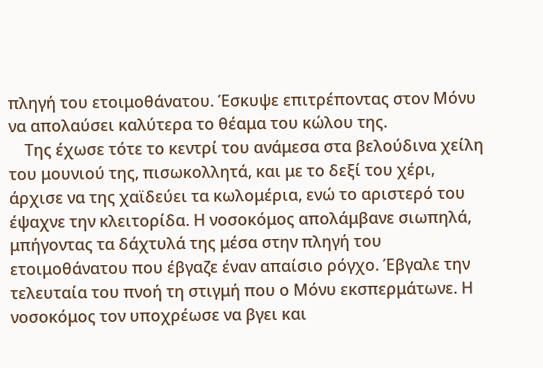πληγή του ετοιμοθάνατου. Έσκυψε επιτρέποντας στον Μόνυ να απολαύσει καλύτερα το θέαμα του κώλου της.
    Της έχωσε τότε το κεντρί του ανάμεσα στα βελούδινα χείλη του μουνιού της, πισωκολλητά, και με το δεξί του χέρι, άρχισε να της χαϊδεύει τα κωλομέρια, ενώ το αριστερό του έψαχνε την κλειτορίδα. Η νοσοκόμος απολάμβανε σιωπηλά, μπήγοντας τα δάχτυλά της μέσα στην πληγή του ετοιμοθάνατου που έβγαζε έναν απαίσιο ρόγχο. Έβγαλε την τελευταία του πνοή τη στιγμή που ο Μόνυ εκσπερμάτωνε. Η νοσοκόμος τον υποχρέωσε να βγει και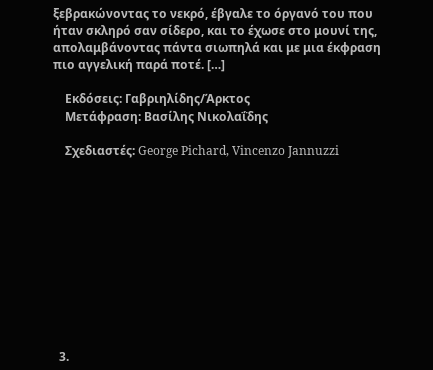ξεβρακώνοντας το νεκρό, έβγαλε το όργανό του που ήταν σκληρό σαν σίδερο, και το έχωσε στο μουνί της, απολαμβάνοντας πάντα σιωπηλά και με μια έκφραση πιο αγγελική παρά ποτέ. […]

    Εκδόσεις: Γαβριηλίδης/Άρκτος
    Μετάφραση: Βασίλης Νικολαΐδης

    Σχεδιαστές: George Pichard, Vincenzo Jannuzzi











  3.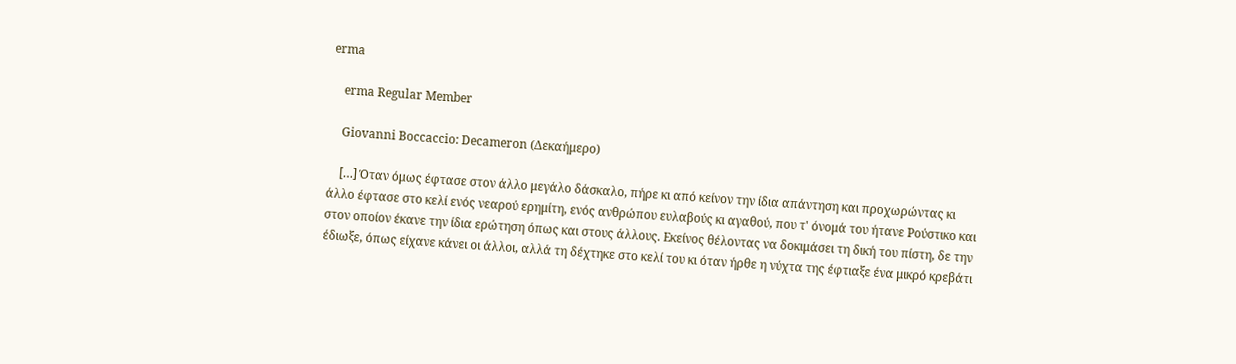erma

    erma Regular Member

    Giovanni Boccaccio: Decameron (Δεκαήμερο)

    […] Όταν όμως έφτασε στον άλλο μεγάλο δάσκαλο, πήρε κι από κείνον την ίδια απάντηση και προχωρώντας κι άλλο έφτασε στο κελί ενός νεαρού ερημίτη, ενός ανθρώπου ευλαβούς κι αγαθού, που τ' όνομά του ήτανε Ρούστικο και στον οποίον έκανε την ίδια ερώτηση όπως και στους άλλους. Εκείνος θέλοντας να δοκιμάσει τη δική του πίστη, δε την έδιωξε, όπως είχανε κάνει οι άλλοι, αλλά τη δέχτηκε στο κελί του κι όταν ήρθε η νύχτα της έφτιαξε ένα μικρό κρεβάτι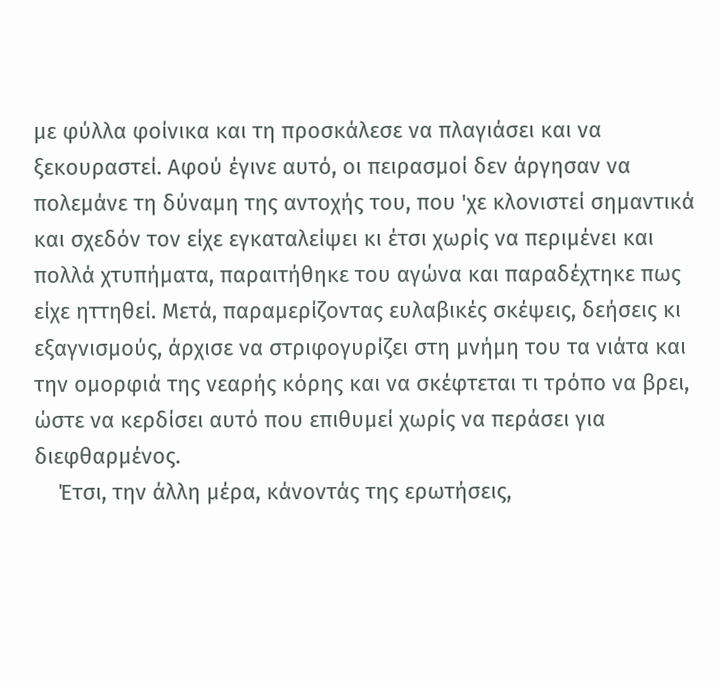με φύλλα φοίνικα και τη προσκάλεσε να πλαγιάσει και να ξεκουραστεί. Αφού έγινε αυτό, οι πειρασμοί δεν άργησαν να πολεμάνε τη δύναμη της αντοχής του, που 'χε κλονιστεί σημαντικά και σχεδόν τον είχε εγκαταλείψει κι έτσι χωρίς να περιμένει και πολλά χτυπήματα, παραιτήθηκε του αγώνα και παραδέχτηκε πως είχε ηττηθεί. Μετά, παραμερίζοντας ευλαβικές σκέψεις, δεήσεις κι εξαγνισμούς, άρχισε να στριφογυρίζει στη μνήμη του τα νιάτα και την ομορφιά της νεαρής κόρης και να σκέφτεται τι τρόπο να βρει, ώστε να κερδίσει αυτό που επιθυμεί χωρίς να περάσει για διεφθαρμένος.
    Έτσι, την άλλη μέρα, κάνοντάς της ερωτήσεις,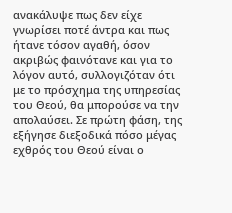ανακάλυψε πως δεν είχε γνωρίσει ποτέ άντρα και πως ήτανε τόσον αγαθή, όσον ακριβώς φαινότανε και για το λόγον αυτό, συλλογιζόταν ότι με το πρόσχημα της υπηρεσίας του Θεού, θα μπορούσε να την απολαύσει. Σε πρώτη φάση, της εξήγησε διεξοδικά πόσο μέγας εχθρός του Θεού είναι ο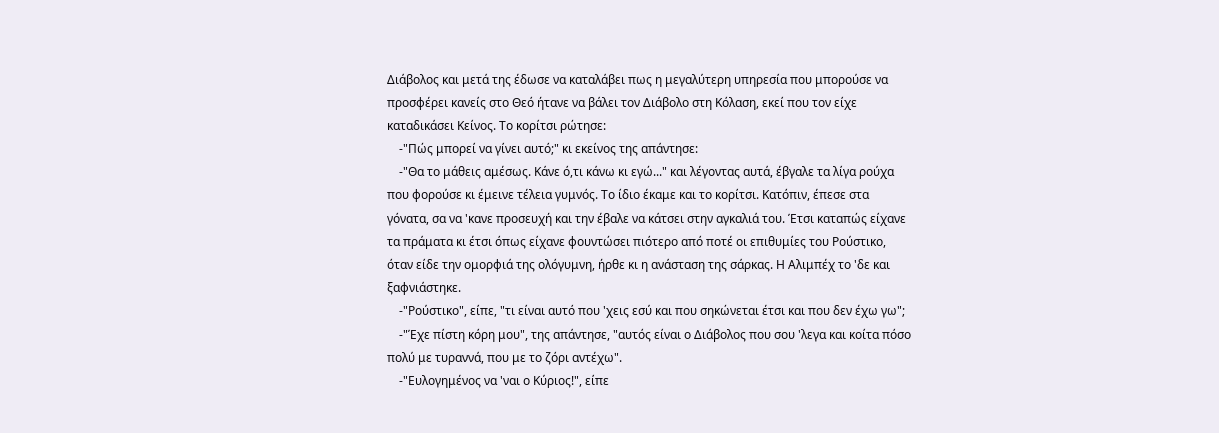Διάβολος και μετά της έδωσε να καταλάβει πως η μεγαλύτερη υπηρεσία που μπορούσε να προσφέρει κανείς στο Θεό ήτανε να βάλει τον Διάβολο στη Κόλαση, εκεί που τον είχε καταδικάσει Κείνος. Το κορίτσι ρώτησε:
    -"Πώς μπορεί να γίνει αυτό;" κι εκείνος της απάντησε:
    -"Θα το μάθεις αμέσως. Κάνε ό,τι κάνω κι εγώ..." και λέγοντας αυτά, έβγαλε τα λίγα ρούχα που φορούσε κι έμεινε τέλεια γυμνός. Το ίδιο έκαμε και το κορίτσι. Κατόπιν, έπεσε στα γόνατα, σα να 'κανε προσευχή και την έβαλε να κάτσει στην αγκαλιά του. Έτσι καταπώς είχανε τα πράματα κι έτσι όπως είχανε φουντώσει πιότερο από ποτέ οι επιθυμίες του Ρούστικο, όταν είδε την ομορφιά της ολόγυμνη, ήρθε κι η ανάσταση της σάρκας. Η Αλιμπέχ το 'δε και ξαφνιάστηκε.
    -"Ρούστικο", είπε, "τι είναι αυτό που 'χεις εσύ και που σηκώνεται έτσι και που δεν έχω γω";
    -"Έχε πίστη κόρη μου", της απάντησε, "αυτός είναι ο Διάβολος που σου 'λεγα και κοίτα πόσο πολύ με τυραννά, που με το ζόρι αντέχω".
    -"Ευλογημένος να 'ναι ο Κύριος!", είπε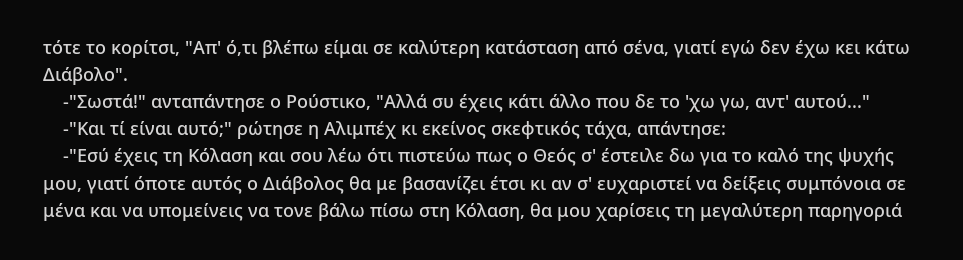τότε το κορίτσι, "Απ' ό,τι βλέπω είμαι σε καλύτερη κατάσταση από σένα, γιατί εγώ δεν έχω κει κάτω Διάβολο".
    -"Σωστά!" ανταπάντησε ο Ρούστικο, "Αλλά συ έχεις κάτι άλλο που δε το 'χω γω, αντ' αυτού..."
    -"Και τί είναι αυτό;" ρώτησε η Αλιμπέχ κι εκείνος σκεφτικός τάχα, απάντησε:
    -"Εσύ έχεις τη Κόλαση και σου λέω ότι πιστεύω πως ο Θεός σ' έστειλε δω για το καλό της ψυχής μου, γιατί όποτε αυτός ο Διάβολος θα με βασανίζει έτσι κι αν σ' ευχαριστεί να δείξεις συμπόνοια σε μένα και να υπομείνεις να τονε βάλω πίσω στη Κόλαση, θα μου χαρίσεις τη μεγαλύτερη παρηγοριά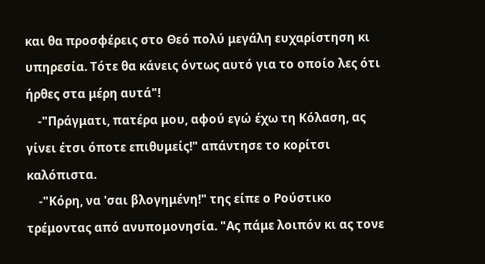και θα προσφέρεις στο Θεό πολύ μεγάλη ευχαρίστηση κι υπηρεσία. Τότε θα κάνεις όντως αυτό για το οποίο λες ότι ήρθες στα μέρη αυτά"!
    -"Πράγματι, πατέρα μου, αφού εγώ έχω τη Κόλαση, ας γίνει έτσι όποτε επιθυμείς!" απάντησε το κορίτσι καλόπιστα.
    -"Κόρη, να 'σαι βλογημένη!" της είπε ο Ρούστικο τρέμοντας από ανυπομονησία. "Ας πάμε λοιπόν κι ας τονε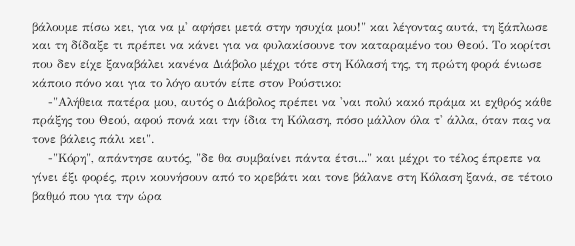βάλουμε πίσω κει, για να μ' αφήσει μετά στην ησυχία μου!" και λέγοντας αυτά, τη ξάπλωσε και τη δίδαξε τι πρέπει να κάνει για να φυλακίσουνε τον καταραμένο του Θεού. Το κορίτσι που δεν είχε ξαναβάλει κανένα Διάβολο μέχρι τότε στη Κόλασή της, τη πρώτη φορά ένιωσε κάποιο πόνο και για το λόγο αυτόν είπε στον Ρούστικο:
    -"Αλήθεια πατέρα μου, αυτός ο Διάβολος πρέπει να 'ναι πολύ κακό πράμα κι εχθρός κάθε πράξης του Θεού, αφού πονά και την ίδια τη Κόλαση, πόσο μάλλον όλα τ' άλλα, όταν πας να τονε βάλεις πάλι κει".
    -"Κόρη", απάντησε αυτός, "δε θα συμβαίνει πάντα έτσι..." και μέχρι το τέλος έπρεπε να γίνει έξι φορές, πριν κουνήσουν από το κρεβάτι και τονε βάλανε στη Κόλαση ξανά, σε τέτοιο βαθμό που για την ώρα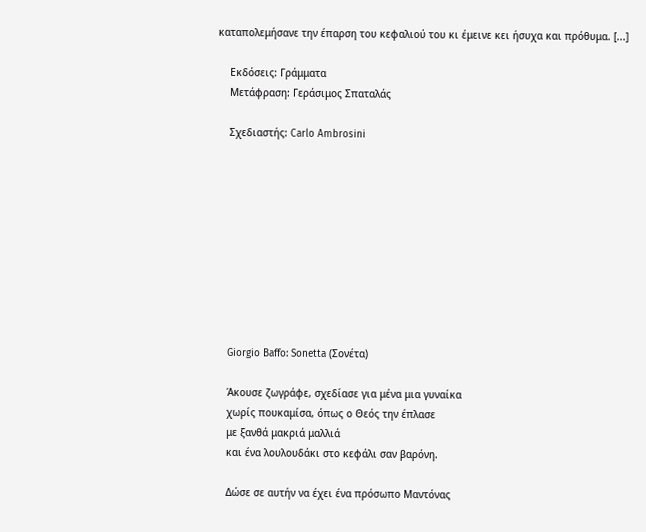καταπολεμήσανε την έπαρση του κεφαλιού του κι έμεινε κει ήσυχα και πρόθυμα. [...]

    Εκδόσεις: Γράμματα
    Μετάφραση: Γεράσιμος Σπαταλάς

    Σχεδιαστής: Carlo Ambrosini










    Giorgio Baffo: Sonetta (Σονέτα)

    Άκουσε ζωγράφε, σχεδίασε για μένα μια γυναίκα
    χωρίς πουκαμίσα, όπως ο Θεός την έπλασε
    με ξανθά μακριά μαλλιά
    και ένα λουλουδάκι στο κεφάλι σαν βαρόνη.

    Δώσε σε αυτήν να έχει ένα πρόσωπο Μαντόνας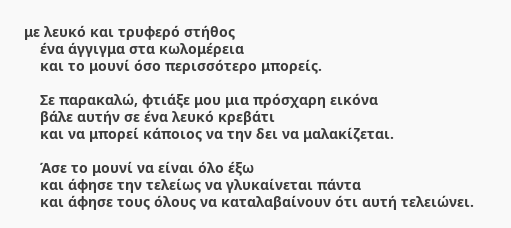με λευκό και τρυφερό στήθος
    ένα άγγιγμα στα κωλομέρεια
    και το μουνί όσο περισσότερο μπορείς.

    Σε παρακαλώ, φτιάξε μου μια πρόσχαρη εικόνα
    βάλε αυτήν σε ένα λευκό κρεβάτι
    και να μπορεί κάποιος να την δει να μαλακίζεται.

    Άσε το μουνί να είναι όλο έξω
    και άφησε την τελείως να γλυκαίνεται πάντα
    και άφησε τους όλους να καταλαβαίνουν ότι αυτή τελειώνει.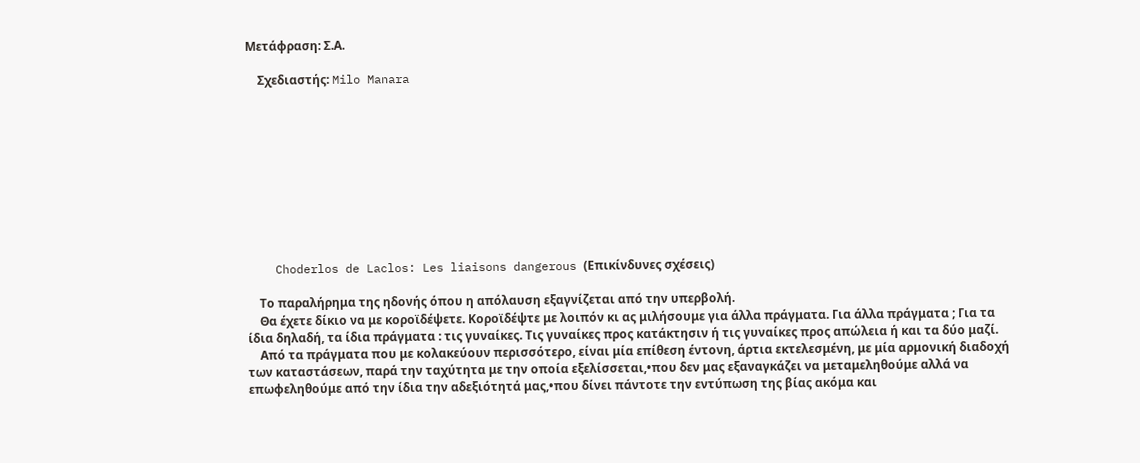Μετάφραση: Σ.Α.

    Σχεδιαστής: Milo Manara










    Choderlos de Laclos: Les liaisons dangerous (Επικίνδυνες σχέσεις)

    Το παραλήρημα της ηδονής όπου η απόλαυση εξαγνίζεται από την υπερβολή.
    Θα έχετε δίκιο να με κοροϊδέψετε. Κοροϊδέψτε με λοιπόν κι ας μιλήσουμε για άλλα πράγματα. Για άλλα πράγματα ; Για τα ίδια δηλαδή, τα ίδια πράγματα : τις γυναίκες. Τις γυναίκες προς κατάκτησιν ή τις γυναίκες προς απώλεια ή και τα δύο μαζί.
    Από τα πράγματα που με κολακεύουν περισσότερο, είναι μία επίθεση έντονη, άρτια εκτελεσμένη, με μία αρμονική διαδοχή των καταστάσεων, παρά την ταχύτητα με την οποία εξελίσσεται,•που δεν μας εξαναγκάζει να μεταμεληθούμε αλλά να επωφεληθούμε από την ίδια την αδεξιότητά μας,•που δίνει πάντοτε την εντύπωση της βίας ακόμα και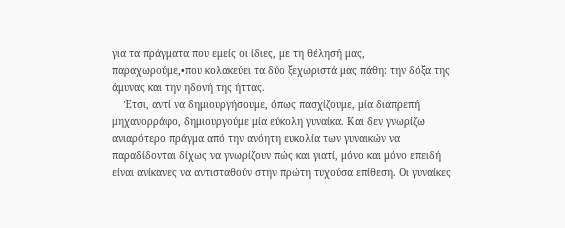για τα πράγματα που εμείς οι ίδιες, με τη θέλησή μας, παραχωρούμε,•που κολακεύει τα δύο ξεχωριστά μας πάθη: την δόξα της άμυνας και την ηδονή της ήττας.
    Έτσι, αντί να δημιουργήσουμε, όπως πασχίζουμε, μία διαπρεπή μηχανορράφο, δημιουργούμε μία εύκολη γυναίκα. Και δεν γνωρίζω ανιαρότερο πράγμα από την ανόητη ευκολία των γυναικών να παραδίδονται δίχως να γνωρίζουν πώς και γιατί, μόνο και μόνο επειδή είναι ανίκανες να αντισταθούν στην πρώτη τυχούσα επίθεση. Οι γυναίκες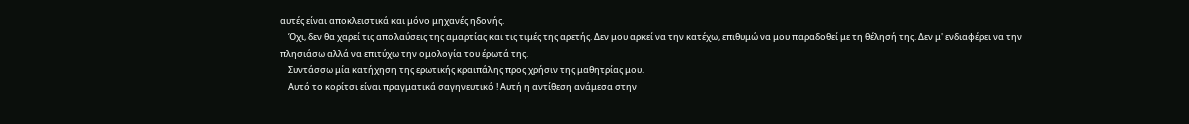αυτές είναι αποκλειστικά και μόνο μηχανές ηδονής.
    Όχι, δεν θα χαρεί τις απολαύσεις της αμαρτίας και τις τιμές της αρετής. Δεν μου αρκεί να την κατέχω, επιθυμώ να μου παραδοθεί με τη θέλησή της. Δεν μ' ενδιαφέρει να την πλησιάσω αλλά να επιτύχω την ομολογία του έρωτά της.
    Συντάσσω μία κατήχηση της ερωτικής κραιπάλης προς χρήσιν της μαθητρίας μου.
    Αυτό το κορίτσι είναι πραγματικά σαγηνευτικό ! Αυτή η αντίθεση ανάμεσα στην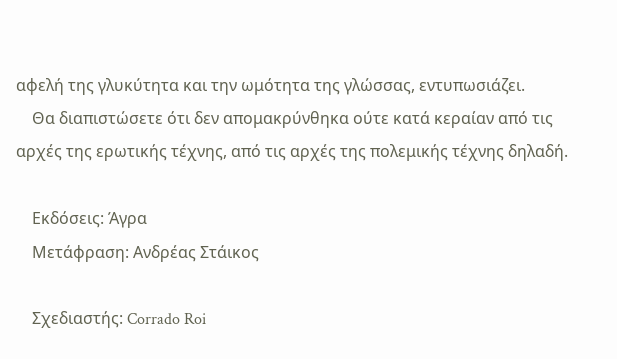αφελή της γλυκύτητα και την ωμότητα της γλώσσας, εντυπωσιάζει.
    Θα διαπιστώσετε ότι δεν απομακρύνθηκα ούτε κατά κεραίαν από τις αρχές της ερωτικής τέχνης, από τις αρχές της πολεμικής τέχνης δηλαδή.

    Εκδόσεις: Άγρα
    Μετάφραση: Ανδρέας Στάικος

    Σχεδιαστής: Corrado Roi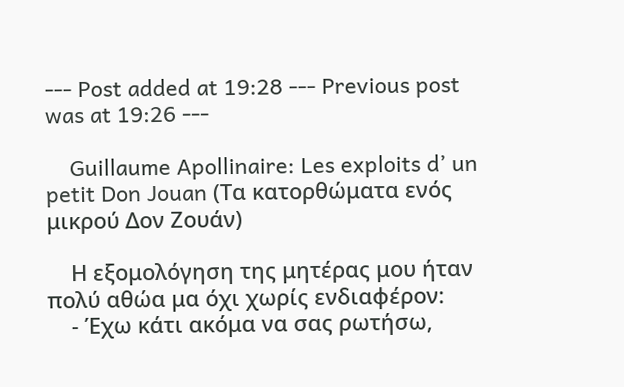--- Post added at 19:28 --- Previous post was at 19:26 ---

    Guillaume Apollinaire: Les exploits d’ un petit Don Jouan (Τα κατορθώματα ενός μικρού Δον Ζουάν)

    Η εξομολόγηση της μητέρας μου ήταν πολύ αθώα μα όχι χωρίς ενδιαφέρον:
    - Έχω κάτι ακόμα να σας ρωτήσω,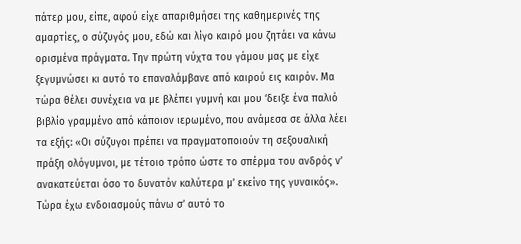πάτερ μου, είπε, αφού είχε απαριθμήσει της καθημερινές της αμαρτίες, ο σύζυγός μου, εδώ και λίγο καιρό μου ζητάει να κάνω ορισμένα πράγματα. Την πρώτη νύχτα του γάμου μας με είχε ξεγυμνώσει κι αυτό το επαναλάμβανε από καιρού εις καιρόν. Μα τώρα θέλει συνέχεια να με βλέπει γυμνή και μου ‘δειξε ένα παλιό βιβλίο γραμμένο από κάποιον ιερωμένο, που ανάμεσα σε άλλα λέει τα εξής: «Οι σύζυγοι πρέπει να πραγματοποιούν τη σεξουαλική πράξη ολόγυμνοι, με τέτοιο τρόπο ώστε το σπέρμα του ανδρός ν’ ανακατεύεται όσο το δυνατόν καλύτερα μ’ εκείνο της γυναικός». Τώρα έχω ενδοιασμούς πάνω σ’ αυτό το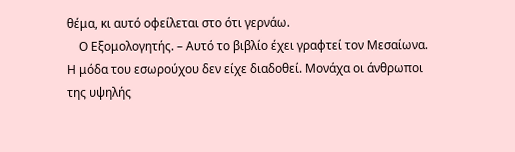θέμα, κι αυτό οφείλεται στο ότι γερνάω.
    Ο Εξομολογητής. – Αυτό το βιβλίο έχει γραφτεί τον Μεσαίωνα. Η μόδα του εσωρούχου δεν είχε διαδοθεί. Μονάχα οι άνθρωποι της υψηλής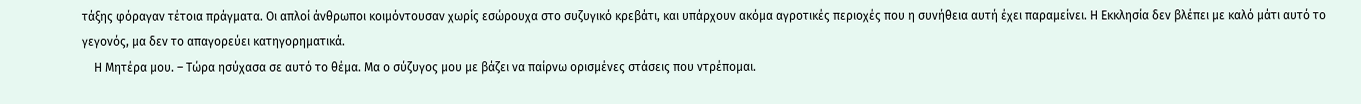τάξης φόραγαν τέτοια πράγματα. Οι απλοί άνθρωποι κοιμόντουσαν χωρίς εσώρουχα στο συζυγικό κρεβάτι, και υπάρχουν ακόμα αγροτικές περιοχές που η συνήθεια αυτή έχει παραμείνει. Η Εκκλησία δεν βλέπει με καλό μάτι αυτό το γεγονός, μα δεν το απαγορεύει κατηγορηματικά.
    Η Μητέρα μου. – Τώρα ησύχασα σε αυτό το θέμα. Μα ο σύζυγος μου με βάζει να παίρνω ορισμένες στάσεις που ντρέπομαι.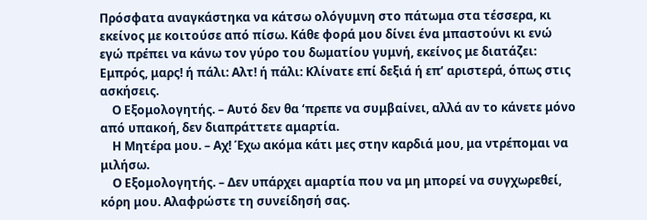Πρόσφατα αναγκάστηκα να κάτσω ολόγυμνη στο πάτωμα στα τέσσερα, κι εκείνος με κοιτούσε από πίσω. Κάθε φορά μου δίνει ένα μπαστούνι κι ενώ εγώ πρέπει να κάνω τον γύρο του δωματίου γυμνή, εκείνος με διατάζει: Εμπρός, μαρς! ή πάλι: Αλτ! ή πάλι: Κλίνατε επί δεξιά ή επ’ αριστερά, όπως στις ασκήσεις.
    Ο Εξομολογητής. – Αυτό δεν θα ‘πρεπε να συμβαίνει, αλλά αν το κάνετε μόνο από υπακοή, δεν διαπράττετε αμαρτία.
    Η Μητέρα μου. – Αχ! Έχω ακόμα κάτι μες στην καρδιά μου, μα ντρέπομαι να μιλήσω.
    Ο Εξομολογητής. – Δεν υπάρχει αμαρτία που να μη μπορεί να συγχωρεθεί, κόρη μου. Αλαφρώστε τη συνείδησή σας.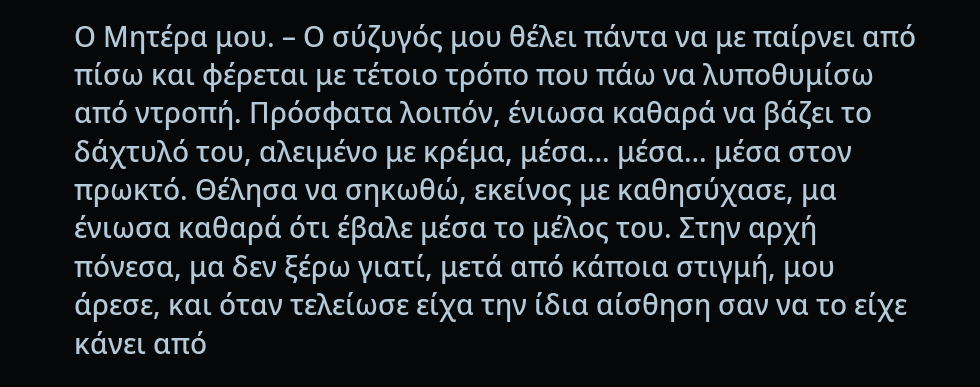Ο Μητέρα μου. – Ο σύζυγός μου θέλει πάντα να με παίρνει από πίσω και φέρεται με τέτοιο τρόπο που πάω να λυποθυμίσω από ντροπή. Πρόσφατα λοιπόν, ένιωσα καθαρά να βάζει το δάχτυλό του, αλειμένο με κρέμα, μέσα… μέσα… μέσα στον πρωκτό. Θέλησα να σηκωθώ, εκείνος με καθησύχασε, μα ένιωσα καθαρά ότι έβαλε μέσα το μέλος του. Στην αρχή πόνεσα, μα δεν ξέρω γιατί, μετά από κάποια στιγμή, μου άρεσε, και όταν τελείωσε είχα την ίδια αίσθηση σαν να το είχε κάνει από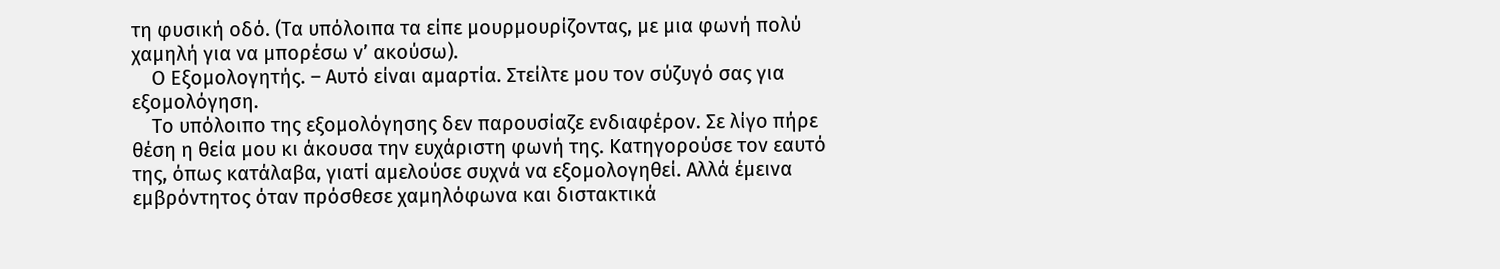τη φυσική οδό. (Τα υπόλοιπα τα είπε μουρμουρίζοντας, με μια φωνή πολύ χαμηλή για να μπορέσω ν’ ακούσω).
    Ο Εξομολογητής. – Αυτό είναι αμαρτία. Στείλτε μου τον σύζυγό σας για εξομολόγηση.
    Το υπόλοιπο της εξομολόγησης δεν παρουσίαζε ενδιαφέρον. Σε λίγο πήρε θέση η θεία μου κι άκουσα την ευχάριστη φωνή της. Κατηγορούσε τον εαυτό της, όπως κατάλαβα, γιατί αμελούσε συχνά να εξομολογηθεί. Αλλά έμεινα εμβρόντητος όταν πρόσθεσε χαμηλόφωνα και διστακτικά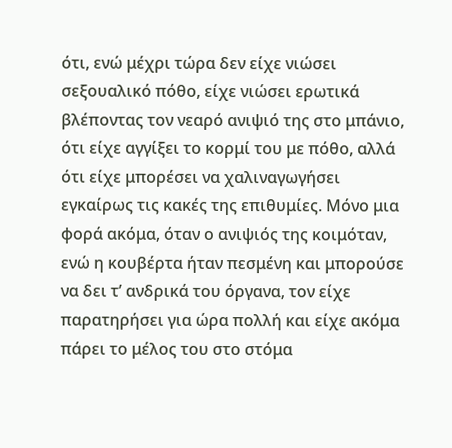ότι, ενώ μέχρι τώρα δεν είχε νιώσει σεξουαλικό πόθο, είχε νιώσει ερωτικά βλέποντας τον νεαρό ανιψιό της στο μπάνιο, ότι είχε αγγίξει το κορμί του με πόθο, αλλά ότι είχε μπορέσει να χαλιναγωγήσει εγκαίρως τις κακές της επιθυμίες. Μόνο μια φορά ακόμα, όταν ο ανιψιός της κοιμόταν, ενώ η κουβέρτα ήταν πεσμένη και μπορούσε να δει τ’ ανδρικά του όργανα, τον είχε παρατηρήσει για ώρα πολλή και είχε ακόμα πάρει το μέλος του στο στόμα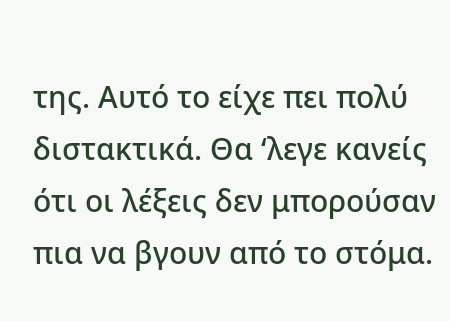της. Αυτό το είχε πει πολύ διστακτικά. Θα ‘λεγε κανείς ότι οι λέξεις δεν μπορούσαν πια να βγουν από το στόμα.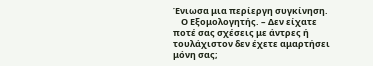Ένιωσα μια περίεργη συγκίνηση.
    Ο Εξομολογητής. – Δεν είχατε ποτέ σας σχέσεις με άντρες ή τουλάχιστον δεν έχετε αμαρτήσει μόνη σας;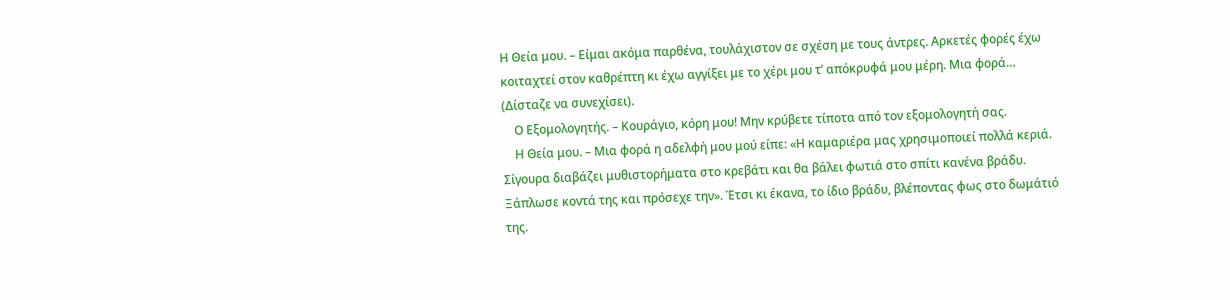Η Θεία μου. – Είμαι ακόμα παρθένα, τουλάχιστον σε σχέση με τους άντρες. Αρκετές φορές έχω κοιταχτεί στον καθρέπτη κι έχω αγγίξει με το χέρι μου τ’ απόκρυφά μου μέρη. Μια φορά… (Δίσταζε να συνεχίσει).
    Ο Εξομολογητής. – Κουράγιο, κόρη μου! Μην κρύβετε τίποτα από τον εξομολογητή σας.
    Η Θεία μου. – Μια φορά η αδελφή μου μού είπε: «Η καμαριέρα μας χρησιμοποιεί πολλά κεριά. Σίγουρα διαβάζει μυθιστορήματα στο κρεβάτι και θα βάλει φωτιά στο σπίτι κανένα βράδυ. Ξάπλωσε κοντά της και πρόσεχε την». Έτσι κι έκανα, το ίδιο βράδυ, βλέποντας φως στο δωμάτιό της.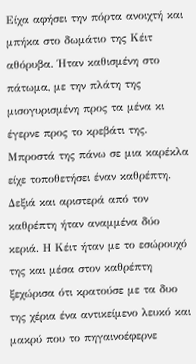Είχα αφήσει την πόρτα ανοιχτή και μπήκα στο δωμάτιο της Κέιτ αθόρυβα. Ήταν καθισμένη στο πάτωμα, με την πλάτη της μισογυρισμένη προς τα μένα κι έγερνε προς το κρεβάτι της. Μπροστά της πάνω σε μια καρέκλα είχε τοποθετήσει έναν καθρέπτη. Δεξιά και αριστερά από τον καθρέπτη ήταν αναμμένα δύο κεριά. Η Κέιτ ήταν με το εσώρουχό της και μέσα στον καθρέπτη ξεχώρισα ότι κρατούσε με τα δυο της χέρια ένα αντικείμενο λευκό και μακρύ που το πηγαινοέφερνε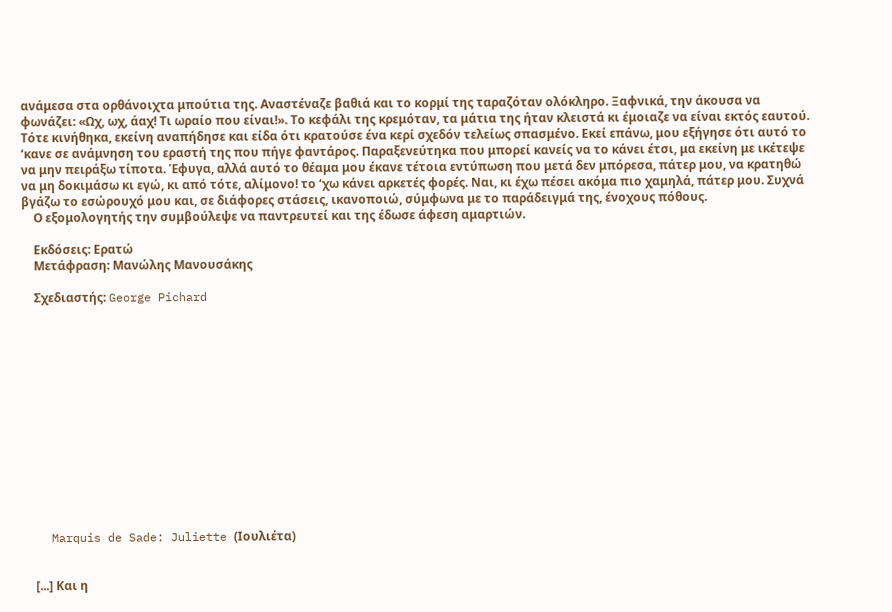ανάμεσα στα ορθάνοιχτα μπούτια της. Αναστέναζε βαθιά και το κορμί της ταραζόταν ολόκληρο. Ξαφνικά, την άκουσα να φωνάζει: «Ωχ, ωχ, άαχ! Τι ωραίο που είναι!». Το κεφάλι της κρεμόταν, τα μάτια της ήταν κλειστά κι έμοιαζε να είναι εκτός εαυτού. Τότε κινήθηκα, εκείνη αναπήδησε και είδα ότι κρατούσε ένα κερί σχεδόν τελείως σπασμένο. Εκεί επάνω, μου εξήγησε ότι αυτό το ‘κανε σε ανάμνηση του εραστή της που πήγε φαντάρος. Παραξενεύτηκα που μπορεί κανείς να το κάνει έτσι, μα εκείνη με ικέτεψε να μην πειράξω τίποτα. Έφυγα, αλλά αυτό το θέαμα μου έκανε τέτοια εντύπωση που μετά δεν μπόρεσα, πάτερ μου, να κρατηθώ να μη δοκιμάσω κι εγώ, κι από τότε, αλίμονο! το ‘χω κάνει αρκετές φορές. Ναι, κι έχω πέσει ακόμα πιο χαμηλά, πάτερ μου. Συχνά βγάζω το εσώρουχό μου και, σε διάφορες στάσεις, ικανοποιώ, σύμφωνα με το παράδειγμά της, ένοχους πόθους.
    Ο εξομολογητής την συμβούλεψε να παντρευτεί και της έδωσε άφεση αμαρτιών.

    Εκδόσεις: Ερατώ
    Μετάφραση: Μανώλης Μανουσάκης

    Σχεδιαστής: George Pichard














    Marquis de Sade: Juliette (Ιουλιέτα)


    [...] Και η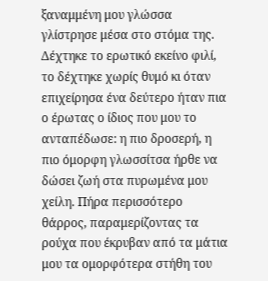ξαναμμένη μου γλώσσα γλίστρησε μέσα στο στόμα της. Δέχτηκε το ερωτικό εκείνο φιλί, το δέχτηκε χωρίς θυμό κι όταν επιχείρησα ένα δεύτερο ήταν πια ο έρωτας ο ίδιος που μου το ανταπέδωσε: η πιο δροσερή, η πιο όμορφη γλωσσίτσα ήρθε να δώσει ζωή στα πυρωμένα μου χείλη. Πήρα περισσότερο θάρρος, παραμερίζοντας τα ρούχα που έκρυβαν από τα μάτια μου τα ομορφότερα στήθη του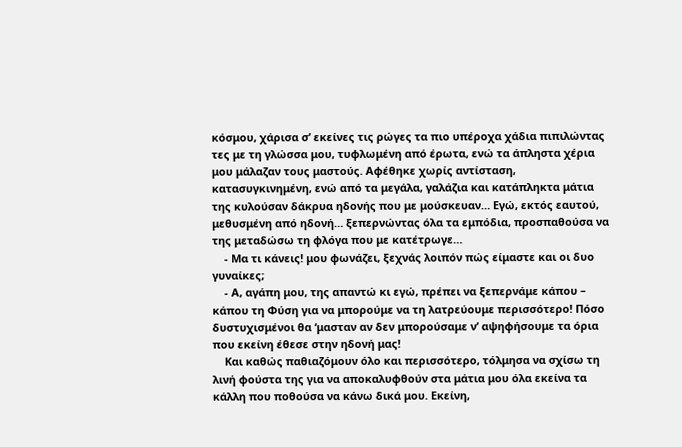κόσμου, χάρισα σ’ εκείνες τις ρώγες τα πιο υπέροχα χάδια πιπιλώντας τες με τη γλώσσα μου, τυφλωμένη από έρωτα, ενώ τα άπληστα χέρια μου μάλαζαν τους μαστούς. Αφέθηκε χωρίς αντίσταση, κατασυγκινημένη, ενώ από τα μεγάλα, γαλάζια και κατάπληκτα μάτια της κυλούσαν δάκρυα ηδονής που με μούσκευαν… Εγώ, εκτός εαυτού, μεθυσμένη από ηδονή… ξεπερνώντας όλα τα εμπόδια, προσπαθούσα να της μεταδώσω τη φλόγα που με κατέτρωγε…
    - Μα τι κάνεις! μου φωνάζει, ξεχνάς λοιπόν πώς είμαστε και οι δυο γυναίκες;
    - Α, αγάπη μου, της απαντώ κι εγώ, πρέπει να ξεπερνάμε κάπου – κάπου τη Φύση για να μπορούμε να τη λατρεύουμε περισσότερο! Πόσο δυστυχισμένοι θα ‘μασταν αν δεν μπορούσαμε ν’ αψηφήσουμε τα όρια που εκείνη έθεσε στην ηδονή μας!
    Και καθώς παθιαζόμουν όλο και περισσότερο, τόλμησα να σχίσω τη λινή φούστα της για να αποκαλυφθούν στα μάτια μου όλα εκείνα τα κάλλη που ποθούσα να κάνω δικά μου. Εκείνη,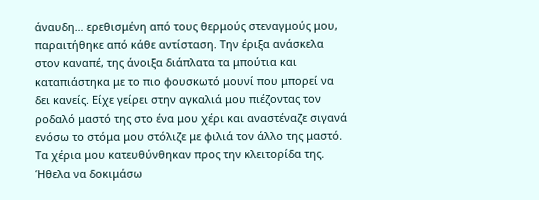άναυδη… ερεθισμένη από τους θερμούς στεναγμούς μου, παραιτήθηκε από κάθε αντίσταση. Την έριξα ανάσκελα στον καναπέ, της άνοιξα διάπλατα τα μπούτια και καταπιάστηκα με το πιο φουσκωτό μουνί που μπορεί να δει κανείς. Είχε γείρει στην αγκαλιά μου πιέζοντας τον ροδαλό μαστό της στο ένα μου χέρι και αναστέναζε σιγανά ενόσω το στόμα μου στόλιζε με φιλιά τον άλλο της μαστό. Τα χέρια μου κατευθύνθηκαν προς την κλειτορίδα της. Ήθελα να δοκιμάσω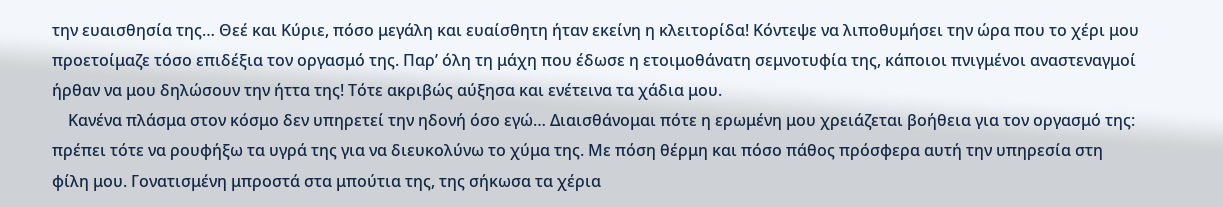την ευαισθησία της… Θεέ και Κύριε, πόσο μεγάλη και ευαίσθητη ήταν εκείνη η κλειτορίδα! Κόντεψε να λιποθυμήσει την ώρα που το χέρι μου προετοίμαζε τόσο επιδέξια τον οργασμό της. Παρ’ όλη τη μάχη που έδωσε η ετοιμοθάνατη σεμνοτυφία της, κάποιοι πνιγμένοι αναστεναγμοί ήρθαν να μου δηλώσουν την ήττα της! Τότε ακριβώς αύξησα και ενέτεινα τα χάδια μου.
    Κανένα πλάσμα στον κόσμο δεν υπηρετεί την ηδονή όσο εγώ… Διαισθάνομαι πότε η ερωμένη μου χρειάζεται βοήθεια για τον οργασμό της: πρέπει τότε να ρουφήξω τα υγρά της για να διευκολύνω το χύμα της. Με πόση θέρμη και πόσο πάθος πρόσφερα αυτή την υπηρεσία στη φίλη μου. Γονατισμένη μπροστά στα μπούτια της, της σήκωσα τα χέρια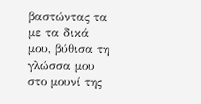βαστώντας τα με τα δικά μου, βύθισα τη γλώσσα μου στο μουνί της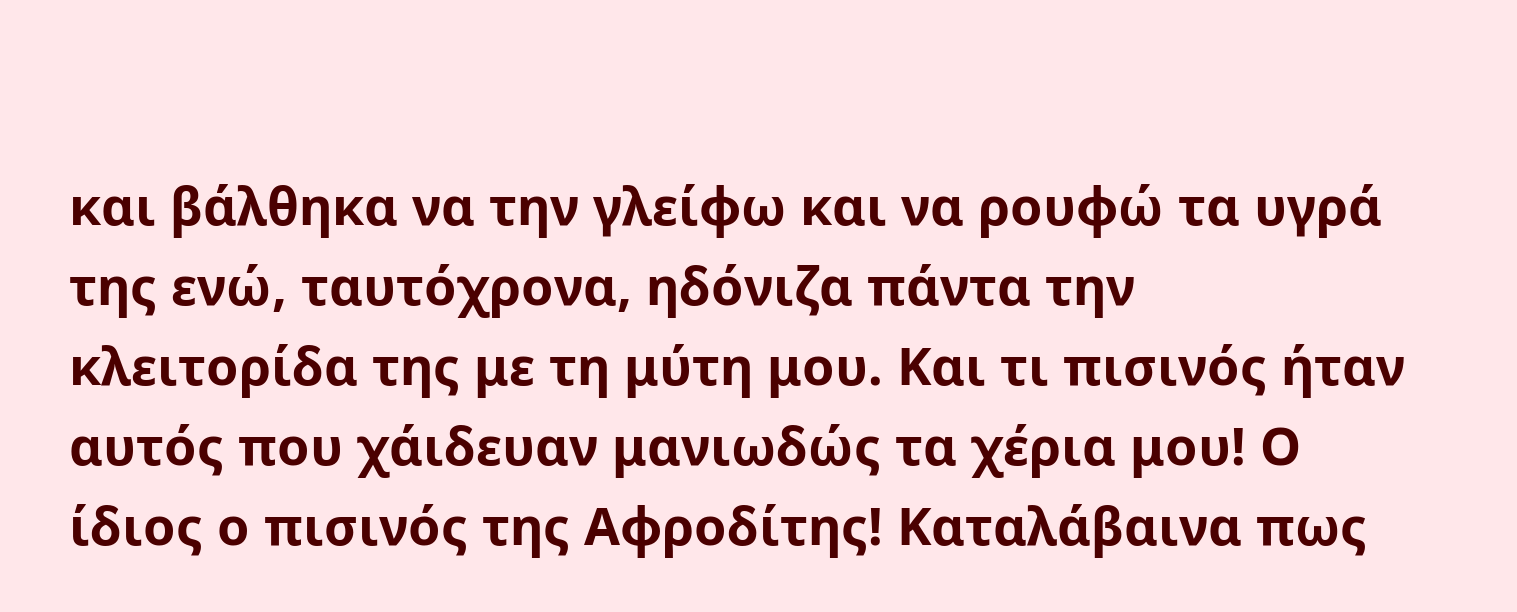και βάλθηκα να την γλείφω και να ρουφώ τα υγρά της ενώ, ταυτόχρονα, ηδόνιζα πάντα την κλειτορίδα της με τη μύτη μου. Και τι πισινός ήταν αυτός που χάιδευαν μανιωδώς τα χέρια μου! Ο ίδιος ο πισινός της Αφροδίτης! Καταλάβαινα πως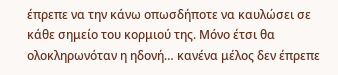έπρεπε να την κάνω οπωσδήποτε να καυλώσει σε κάθε σημείο του κορμιού της. Μόνο έτσι θα ολοκληρωνόταν η ηδονή… κανένα μέλος δεν έπρεπε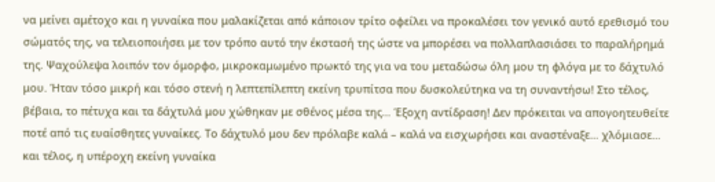να μείνει αμέτοχο και η γυναίκα που μαλακίζεται από κάποιον τρίτο οφείλει να προκαλέσει τον γενικό αυτό ερεθισμό του σώματός της, να τελειοποιήσει με τον τρόπο αυτό την έκστασή της ώστε να μπορέσει να πολλαπλασιάσει το παραλήρημά της. Ψαχούλεψα λοιπόν τον όμορφο, μικροκαμωμένο πρωκτό της για να του μεταδώσω όλη μου τη φλόγα με το δάχτυλό μου. Ήταν τόσο μικρή και τόσο στενή η λεπτεπίλεπτη εκείνη τρυπίτσα που δυσκολεύτηκα να τη συναντήσω! Στο τέλος, βέβαια, το πέτυχα και τα δάχτυλά μου χώθηκαν με σθένος μέσα της… Έξοχη αντίδραση! Δεν πρόκειται να απογοητευθείτε ποτέ από τις ευαίσθητες γυναίκες. Το δάχτυλό μου δεν πρόλαβε καλά – καλά να εισχωρήσει και αναστέναξε… χλόμιασε… και τέλος, η υπέροχη εκείνη γυναίκα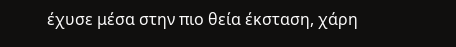έχυσε μέσα στην πιο θεία έκσταση, χάρη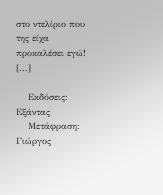στο ντελίριο που της είχα προκαλέσει εγώ! [...]

    Εκδόσεις: Εξάντας
    Μετάφραση: Γιώργος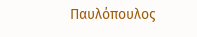Παυλόπουλος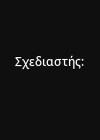Σχεδιαστής: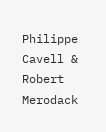Philippe Cavell & Robert Merodack